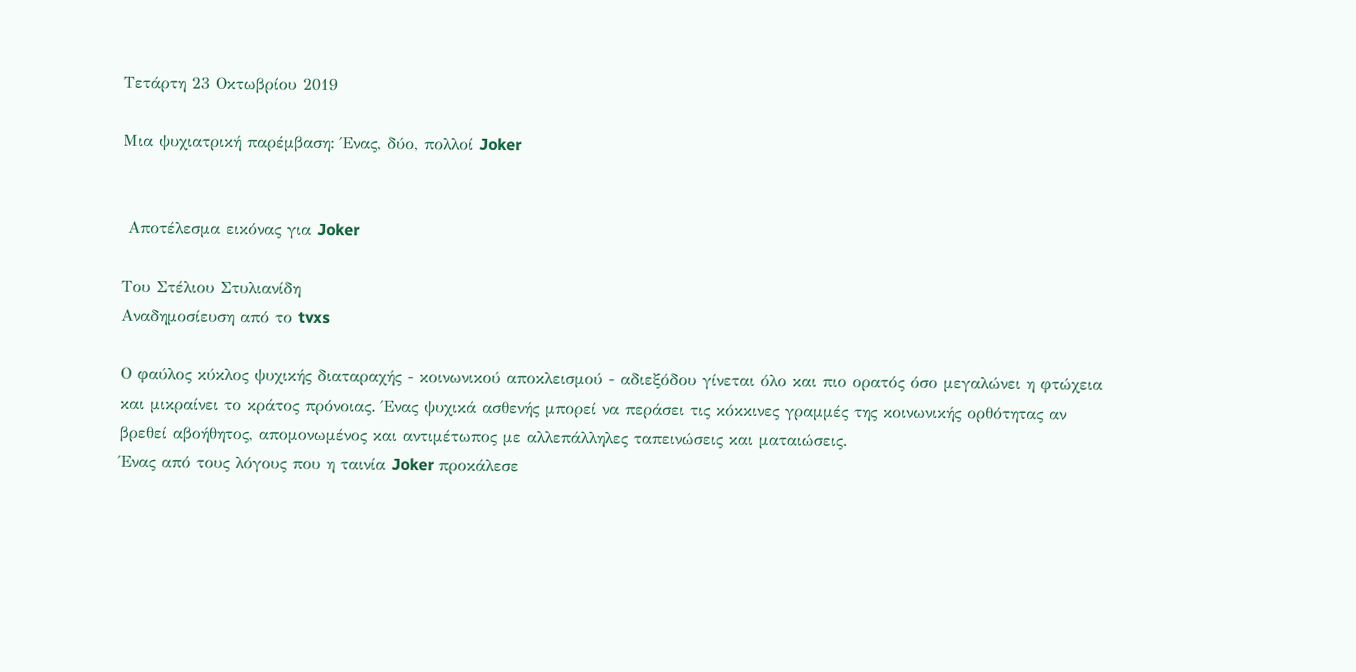Τετάρτη 23 Οκτωβρίου 2019

Μια ψυχιατρική παρέμβαση: Ένας, δύο, πολλοί Joker


 Αποτέλεσμα εικόνας για Joker

Του Στέλιου Στυλιανίδη
Αναδημοσίευση από το tvxs

Ο φαύλος κύκλος ψυχικής διαταραχής - κοινωνικού αποκλεισμού - αδιεξόδου γίνεται όλο και πιο ορατός όσο μεγαλώνει η φτώχεια και μικραίνει το κράτος πρόνοιας. Ένας ψυχικά ασθενής μπορεί να περάσει τις κόκκινες γραμμές της κοινωνικής ορθότητας αν βρεθεί αβοήθητος, απομονωμένος και αντιμέτωπος με αλλεπάλληλες ταπεινώσεις και ματαιώσεις.
Ένας από τους λόγους που η ταινία Joker προκάλεσε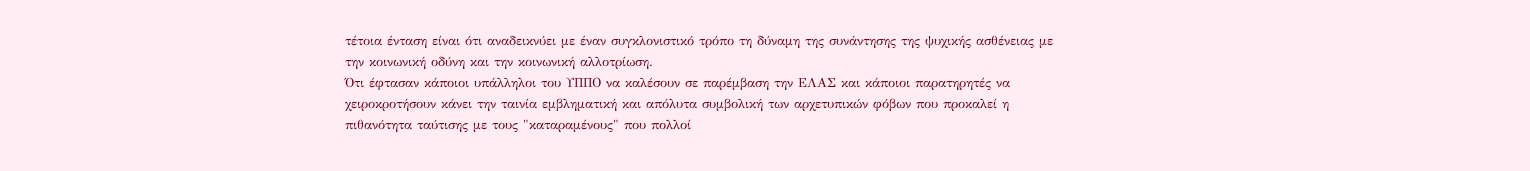τέτοια ένταση είναι ότι αναδεικνύει με έναν συγκλονιστικό τρόπο τη δύναμη της συνάντησης της ψυχικής ασθένειας με την κοινωνική οδύνη και την κοινωνική αλλοτρίωση.
Ότι έφτασαν κάποιοι υπάλληλοι του ΥΠΠΟ να καλέσουν σε παρέμβαση την ΕΛΑΣ και κάποιοι παρατηρητές να χειροκροτήσουν κάνει την ταινία εμβληματική και απόλυτα συμβολική των αρχετυπικών φόβων που προκαλεί η πιθανότητα ταύτισης με τους "καταραμένους" που πολλοί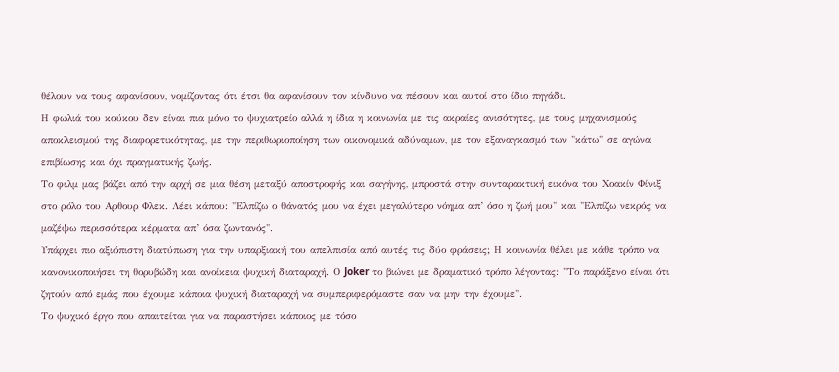θέλουν να τους αφανίσουν, νομίζοντας ότι έτσι θα αφανίσουν τον κίνδυνο να πέσουν και αυτοί στο ίδιο πηγάδι.
Η φωλιά του κούκου δεν είναι πια μόνο το ψυχιατρείο αλλά η ίδια η κοινωνία με τις ακραίες ανισότητες, με τους μηχανισμούς αποκλεισμού της διαφορετικότητας, με την περιθωριοποίηση των οικονομικά αδύναμων, με τον εξαναγκασμό των "κάτω" σε αγώνα επιβίωσης και όχι πραγματικής ζωής.
Το φιλμ μας βάζει από την αρχή σε μια θέση μεταξύ αποστροφής και σαγήνης, μπροστά στην συνταρακτική εικόνα του Χοακίν Φίνιξ στο ρόλο του Αρθουρ Φλεκ. Λέει κάπου: "Ελπίζω ο θάνατός μου να έχει μεγαλύτερο νόημα απ’ όσο η ζωή μου" και "Ελπίζω νεκρός να μαζέψω περισσότερα κέρματα απ’ όσα ζωντανός".
Υπάρχει πιο αξιόπιστη διατύπωση για την υπαρξιακή του απελπισία από αυτές τις δύο φράσεις; Η κοινωνία θέλει με κάθε τρόπο να κανονικοποιήσει τη θορυβώδη και ανοίκεια ψυχική διαταραχή. Ο Joker το βιώνει με δραματικό τρόπο λέγοντας: "Το παράξενο είναι ότι ζητούν από εμάς που έχουμε κάποια ψυχική διαταραχή να συμπεριφερόμαστε σαν να μην την έχουμε".
Το ψυχικό έργο που απαιτείται για να παραστήσει κάποιος με τόσο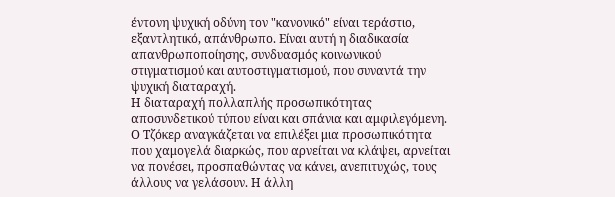έντονη ψυχική οδύνη τον "κανονικό" είναι τεράστιο, εξαντλητικό, απάνθρωπο. Είναι αυτή η διαδικασία απανθρωποποίησης, συνδυασμός κοινωνικού στιγματισμού και αυτοστιγματισμού, που συναντά την ψυχική διαταραχή.
Η διαταραχή πολλαπλής προσωπικότητας αποσυνδετικού τύπου είναι και σπάνια και αμφιλεγόμενη. Ο Τζόκερ αναγκάζεται να επιλέξει μια προσωπικότητα που χαμογελά διαρκώς, που αρνείται να κλάψει, αρνείται να πονέσει, προσπαθώντας να κάνει, ανεπιτυχώς, τους άλλους να γελάσουν. Η άλλη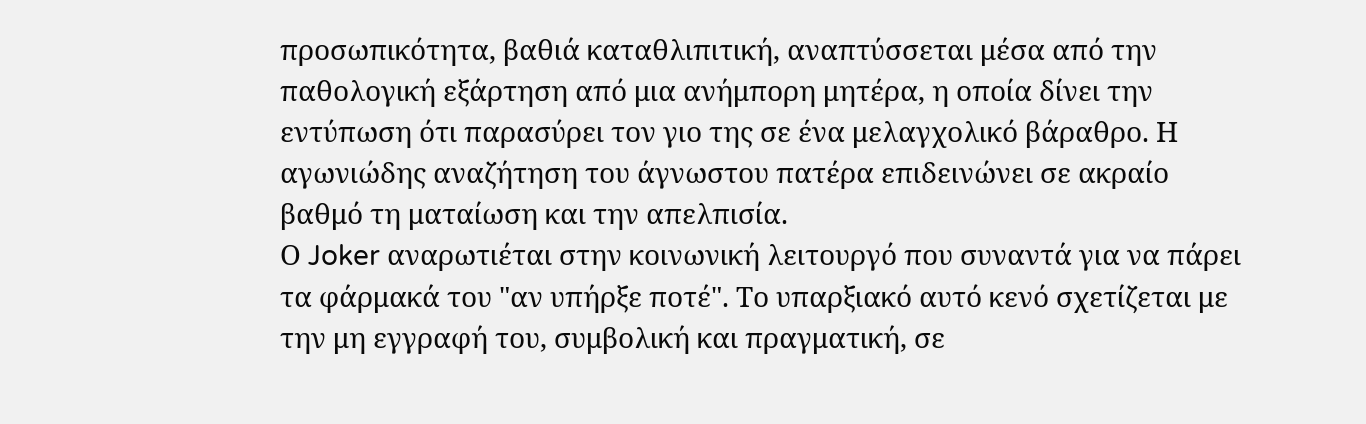προσωπικότητα, βαθιά καταθλιπιτική, αναπτύσσεται μέσα από την παθολογική εξάρτηση από μια ανήμπορη μητέρα, η οποία δίνει την εντύπωση ότι παρασύρει τον γιο της σε ένα μελαγχολικό βάραθρο. Η αγωνιώδης αναζήτηση του άγνωστου πατέρα επιδεινώνει σε ακραίο βαθμό τη ματαίωση και την απελπισία.
Ο Joker αναρωτιέται στην κοινωνική λειτουργό που συναντά για να πάρει τα φάρμακά του "αν υπήρξε ποτέ". Το υπαρξιακό αυτό κενό σχετίζεται με την μη εγγραφή του, συμβολική και πραγματική, σε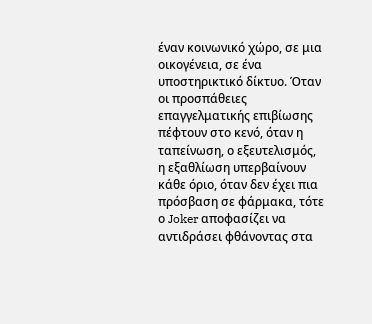έναν κοινωνικό χώρο, σε μια οικογένεια, σε ένα υποστηρικτικό δίκτυο. Όταν οι προσπάθειες επαγγελματικής επιβίωσης πέφτουν στο κενό, όταν η ταπείνωση, ο εξευτελισμός, η εξαθλίωση υπερβαίνουν κάθε όριο, όταν δεν έχει πια πρόσβαση σε φάρμακα, τότε ο Joker αποφασίζει να αντιδράσει φθάνοντας στα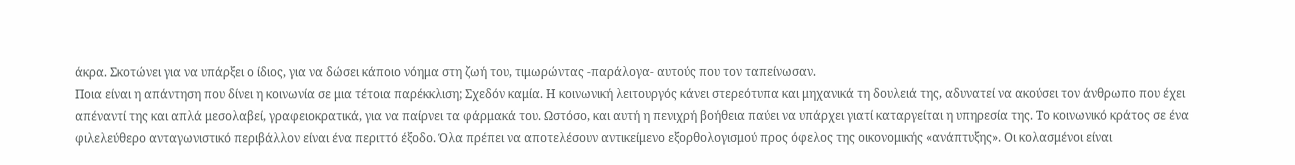άκρα. Σκοτώνει για να υπάρξει ο ίδιος, για να δώσει κάποιο νόημα στη ζωή του, τιμωρώντας -παράλογα- αυτούς που τον ταπείνωσαν.
Ποια είναι η απάντηση που δίνει η κοινωνία σε μια τέτοια παρέκκλιση; Σχεδόν καμία. Η κοινωνική λειτουργός κάνει στερεότυπα και μηχανικά τη δουλειά της, αδυνατεί να ακούσει τον άνθρωπο που έχει απέναντί της και απλά μεσολαβεί, γραφειοκρατικά, για να παίρνει τα φάρμακά του. Ωστόσο, και αυτή η πενιχρή βοήθεια παύει να υπάρχει γιατί καταργείται η υπηρεσία της. Το κοινωνικό κράτος σε ένα φιλελεύθερο ανταγωνιστικό περιβάλλον είναι ένα περιττό έξοδο. Όλα πρέπει να αποτελέσουν αντικείμενο εξορθολογισμού προς όφελος της οικονομικής «ανάπτυξης». Οι κολασμένοι είναι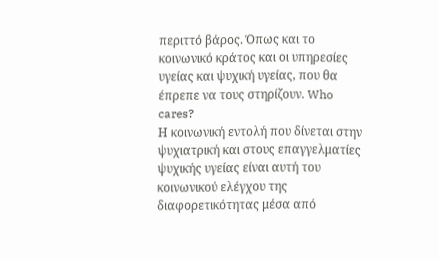περιττό βάρος. Όπως και το κοινωνικό κράτος και οι υπηρεσίες υγείας και ψυχική υγείας, που θα έπρεπε να τους στηρίζουν. Who cares?
Η κοινωνική εντολή που δίνεται στην ψυχιατρική και στους επαγγελματίες ψυχικής υγείας είναι αυτή του κοινωνικού ελέγχου της διαφορετικότητας μέσα από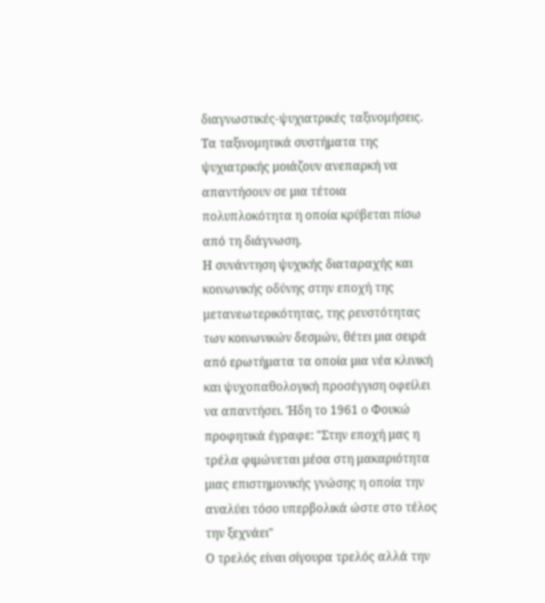διαγνωστικές-ψυχιατρικές ταξινομήσεις. Τα ταξινομητικά συστήματα της ψυχιατρικής μοιάζουν ανεπαρκή να απαντήσουν σε μια τέτοια πολυπλοκότητα η οποία κρύβεται πίσω από τη διάγνωση.
Η συνάντηση ψυχικής διαταραχής και κοινωνικής οδύνης στην εποχή της μετανεωτερικότητας, της ρευστότητας των κοινωνικών δεσμών, θέτει μια σειρά από ερωτήματα τα οποία μια νέα κλινική και ψυχοπαθολογική προσέγγιση οφείλει να απαντήσει. Ήδη το 1961 ο Φουκώ προφητικά έγραφε: "Στην εποχή μας η τρέλα φιμώνεται μέσα στη μακαριότητα μιας επιστημονικής γνώσης η οποία την αναλύει τόσο υπερβολικά ώστε στο τέλος την ξεχνάει"
Ο τρελός είναι σίγουρα τρελός αλλά την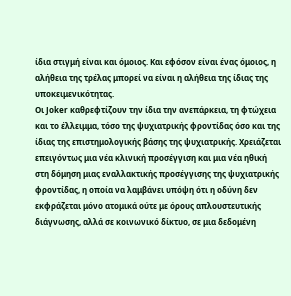ίδια στιγμή είναι και όμοιος. Και εφόσον είναι ένας όμοιος, η αλήθεια της τρέλας μπορεί να είναι η αλήθεια της ίδιας της υποκειμενικότητας.
Οι Joker καθρεφτίζουν την ίδια την ανεπάρκεια, τη φτώχεια και το έλλειμμα, τόσο της ψυχιατρικής φροντίδας όσο και της ίδιας της επιστημολογικής βάσης της ψυχιατρικής. Χρειάζεται επειγόντως μια νέα κλινική προσέγγιση και μια νέα ηθική στη δόμηση μιας εναλλακτικής προσέγγισης της ψυχιατρικής φροντίδας, η οποία να λαμβάνει υπόψη ότι η οδύνη δεν εκφράζεται μόνο ατομικά ούτε με όρους απλουστευτικής διάγνωσης, αλλά σε κοινωνικό δίκτυο, σε μια δεδομένη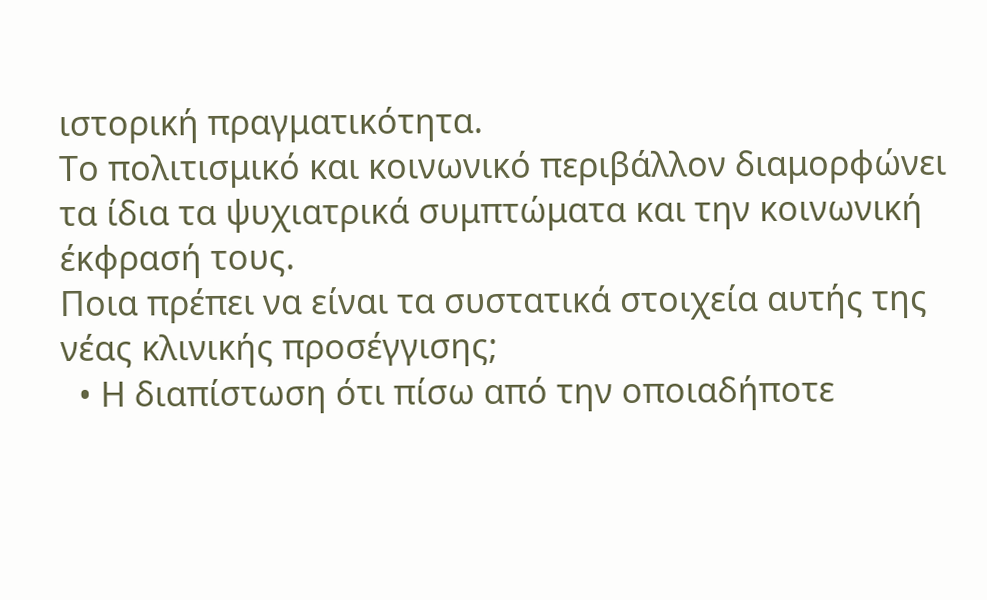ιστορική πραγματικότητα.
Το πολιτισμικό και κοινωνικό περιβάλλον διαμορφώνει τα ίδια τα ψυχιατρικά συμπτώματα και την κοινωνική έκφρασή τους.
Ποια πρέπει να είναι τα συστατικά στοιχεία αυτής της νέας κλινικής προσέγγισης;
  • Η διαπίστωση ότι πίσω από την οποιαδήποτε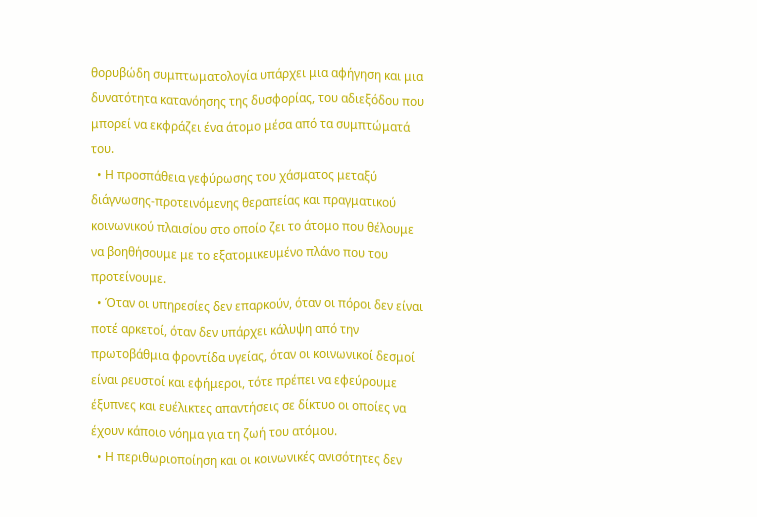θορυβώδη συμπτωματολογία υπάρχει μια αφήγηση και μια δυνατότητα κατανόησης της δυσφορίας, του αδιεξόδου που μπορεί να εκφράζει ένα άτομο μέσα από τα συμπτώματά του.
  • Η προσπάθεια γεφύρωσης του χάσματος μεταξύ διάγνωσης-προτεινόμενης θεραπείας και πραγματικού κοινωνικού πλαισίου στο οποίο ζει το άτομο που θέλουμε να βοηθήσουμε με το εξατομικευμένο πλάνο που του προτείνουμε.
  • Όταν οι υπηρεσίες δεν επαρκούν, όταν οι πόροι δεν είναι ποτέ αρκετοί, όταν δεν υπάρχει κάλυψη από την πρωτοβάθμια φροντίδα υγείας, όταν οι κοινωνικοί δεσμοί είναι ρευστοί και εφήμεροι, τότε πρέπει να εφεύρουμε έξυπνες και ευέλικτες απαντήσεις σε δίκτυο οι οποίες να έχουν κάποιο νόημα για τη ζωή του ατόμου.
  • Η περιθωριοποίηση και οι κοινωνικές ανισότητες δεν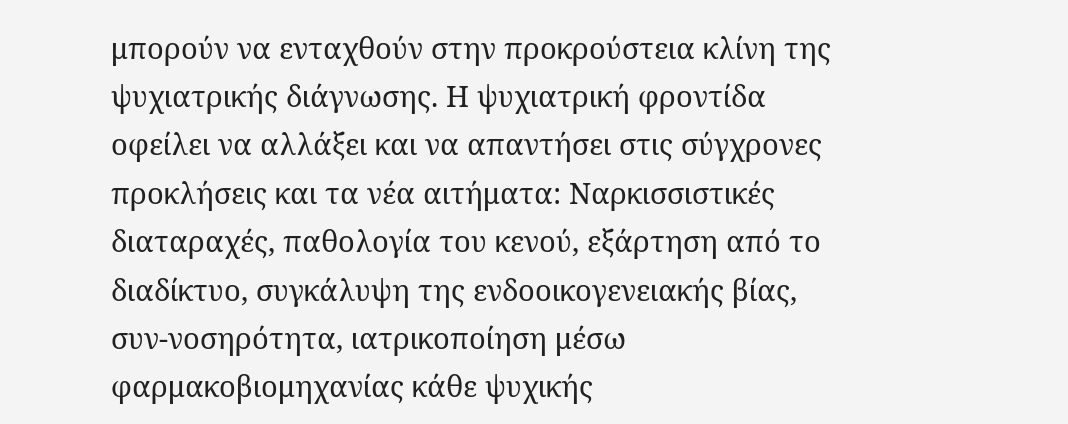μπορούν να ενταχθούν στην προκρούστεια κλίνη της ψυχιατρικής διάγνωσης. Η ψυχιατρική φροντίδα οφείλει να αλλάξει και να απαντήσει στις σύγχρονες προκλήσεις και τα νέα αιτήματα: Ναρκισσιστικές διαταραχές, παθολογία του κενού, εξάρτηση από το διαδίκτυο, συγκάλυψη της ενδοοικογενειακής βίας, συν-νοσηρότητα, ιατρικοποίηση μέσω φαρμακοβιομηχανίας κάθε ψυχικής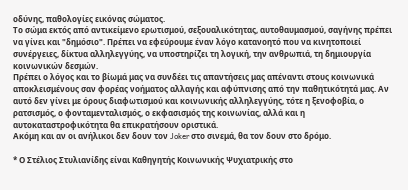οδύνης, παθολογίες εικόνας σώματος.
Το σώμα εκτός από αντικείμενο ερωτισμού, σεξουαλικότητας, αυτοθαυμασμού, σαγήνης πρέπει να γίνει και "δημόσιο". Πρέπει να εφεύρουμε έναν λόγο κατανοητό που να κινητοποιεί συνέργειες, δίκτυα αλληλεγγύης, να υποστηρίζει τη λογική, την ανθρωπιά, τη δημιουργία κοινωνικών δεσμών.
Πρέπει ο λόγος και το βίωμά μας να συνδέει τις απαντήσεις μας απέναντι στους κοινωνικά αποκλεισμένους σαν φορέας νοήματος αλλαγής και αφύπνισης από την παθητικότητά μας. Αν αυτό δεν γίνει με όρους διαφωτισμού και κοινωνικής αλληλεγγύης, τότε η ξενοφοβία, ο ρατσισμός, ο φονταμενταλισμός, ο εκφασισμός της κοινωνίας, αλλά και η αυτοκαταστροφικότητα θα επικρατήσουν οριστικά.
Ακόμη και αν οι ανήλικοι δεν δουν τον Joker στο σινεμά, θα τον δουν στο δρόμο.

* Ο Στέλιος Στυλιανίδης είναι Καθηγητής Κοινωνικής Ψυχιατρικής στο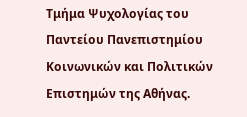Τμήμα Ψυχολογίας του Παντείου Πανεπιστημίου Κοινωνικών και Πολιτικών Επιστημών της Αθήνας.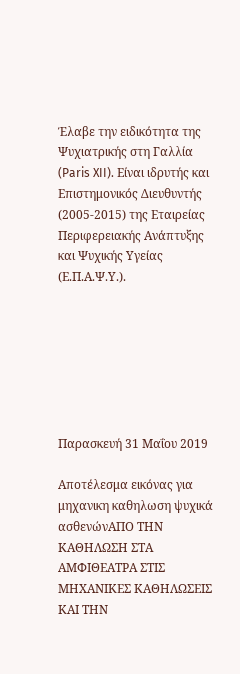Έλαβε την ειδικότητα της Ψυχιατρικής στη Γαλλία (Paris XII). Είναι ιδρυτής και Επιστημονικός Διευθυντής (2005-2015) της Εταιρείας Περιφερειακής Ανάπτυξης και Ψυχικής Υγείας (Ε.Π.Α.Ψ.Υ.).







Παρασκευή 31 Μαΐου 2019

Αποτέλεσμα εικόνας για μηχανικη καθηλωση ψυχικά ασθενώνΑΠΟ ΤΗΝ ΚΑΘΗΛΩΣΗ ΣΤΑ ΑΜΦΙΘΕΑΤΡΑ ΣΤΙΣ ΜΗΧΑΝΙΚΕΣ ΚΑΘΗΛΩΣΕΙΣ ΚΑΙ ΤΗΝ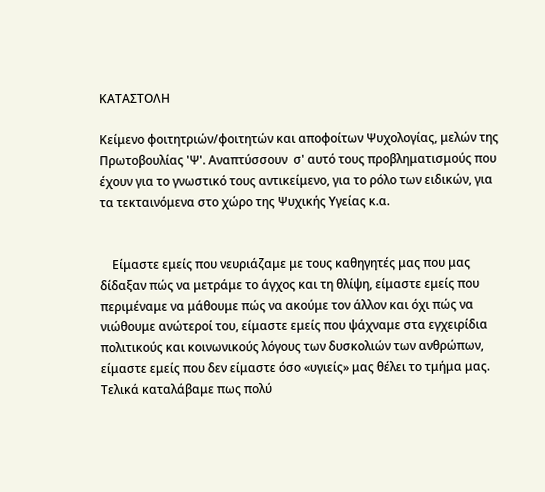ΚΑΤΑΣΤΟΛΗ

Κείμενο φοιτητριών/φοιτητών και αποφοίτων Ψυχολογίας, μελών της Πρωτοβουλίας 'Ψ'. Αναπτύσσουν  σ' αυτό τους προβληματισμούς που έχουν για το γνωστικό τους αντικείμενο, για το ρόλο των ειδικών, για τα τεκταινόμενα στο χώρο της Ψυχικής Υγείας κ.α.


    Είμαστε εμείς που νευριάζαμε με τους καθηγητές μας που μας δίδαξαν πώς να μετράμε το άγχος και τη θλίψη, είμαστε εμείς που περιμέναμε να μάθουμε πώς να ακούμε τον άλλον και όχι πώς να νιώθουμε ανώτεροί του, είμαστε εμείς που ψάχναμε στα εγχειρίδια πολιτικούς και κοινωνικούς λόγους των δυσκολιών των ανθρώπων, είμαστε εμείς που δεν είμαστε όσο «υγιείς» μας θέλει το τμήμα μας. Τελικά καταλάβαμε πως πολύ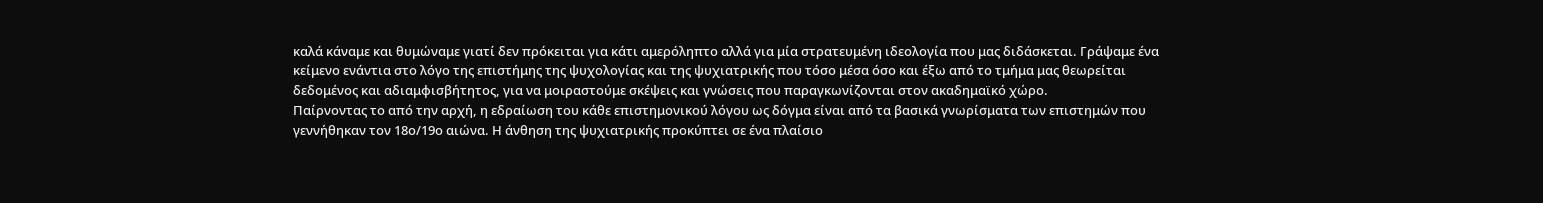καλά κάναμε και θυμώναμε γιατί δεν πρόκειται για κάτι αμερόληπτo αλλά για μία στρατευμένη ιδεολογία που μας διδάσκεται. Γράψαμε ένα κείμενο ενάντια στο λόγο της επιστήμης της ψυχολογίας και της ψυχιατρικής που τόσο μέσα όσο και έξω από το τμήμα μας θεωρείται δεδομένος και αδιαμφισβήτητος, για να μοιραστούμε σκέψεις και γνώσεις που παραγκωνίζονται στον ακαδημαϊκό χώρο.
Παίρνοντας το από την αρχή, η εδραίωση του κάθε επιστημονικού λόγου ως δόγμα είναι από τα βασικά γνωρίσματα των επιστημών που γεννήθηκαν τον 18ο/19ο αιώνα. Η άνθηση της ψυχιατρικής προκύπτει σε ένα πλαίσιο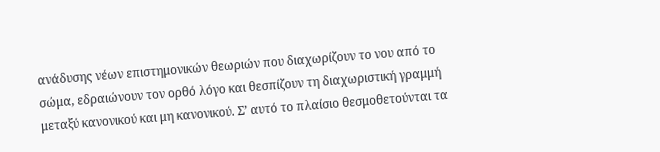ανάδυσης νέων επιστημονικών θεωριών που διαχωρίζουν το νου από το σώμα, εδραιώνουν τον ορθό λόγο και θεσπίζουν τη διαχωριστική γραμμή μεταξύ κανονικού και μη κανονικού. Σ’ αυτό το πλαίσιο θεσμοθετούνται τα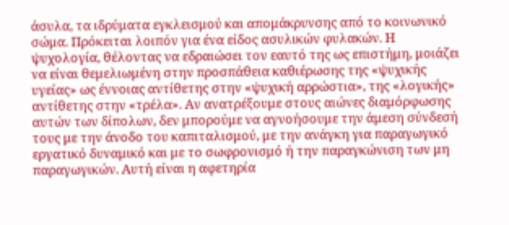άσυλα, τα ιδρύματα εγκλεισμού και απομάκρυνσης από το κοινωνικό σώμα. Πρόκειται λοιπόν για ένα είδος ασυλικών φυλακών. Η ψυχολογία, θέλοντας να εδραιώσει τον εαυτό της ως επιστήμη, μοιάζει να είναι θεμελιωμένη στην προσπάθεια καθιέρωσης της «ψυχικής υγείας» ως έννοιας αντίθετης στην «ψυχική αρρώστια», της «λογικής» αντίθετης στην «τρέλα». Αν ανατρέξουμε στους αιώνες διαμόρφωσης αυτών των δίπολων, δεν μπορούμε να αγνοήσουμε την άμεση σύνδεσή τους με την άνοδο του καπιταλισμού, με την ανάγκη για παραγωγικό εργατικό δυναμικό και με το σωφρονισμό ή την παραγκώνιση των μη παραγωγικών. Αυτή είναι η αφετηρία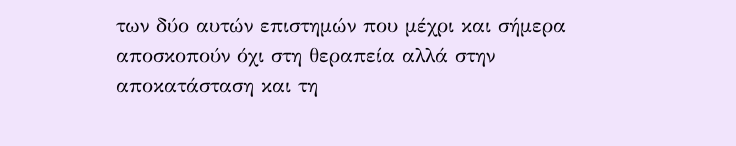των δύο αυτών επιστημών που μέχρι και σήμερα αποσκοπούν όχι στη θεραπεία αλλά στην αποκατάσταση και τη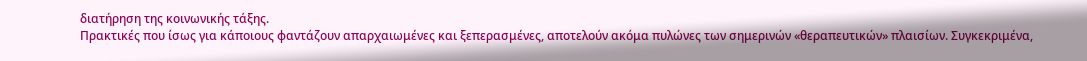διατήρηση της κοινωνικής τάξης.
Πρακτικές που ίσως για κάποιους φαντάζουν απαρχαιωμένες και ξεπερασμένες, αποτελούν ακόμα πυλώνες των σημερινών «θεραπευτικών» πλαισίων. Συγκεκριμένα,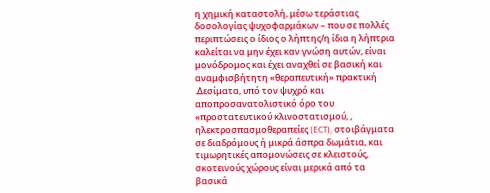η χημική καταστολή, μέσω τεράστιας δοσολογίας ψυχοφαρμάκων – που σε πολλές περιπτώσεις ο ίδιος ο λήπτης/η ίδια η λήπτρια καλείται να μην έχει καν γνώση αυτών, είναι μονόδρομος και έχει αναχθεί σε βασική και αναμφισβήτητη «θεραπευτική» πρακτική .Δεσίματα, υπό τον ψυχρό και αποπροσανατολιστικό όρο του «προστατευτικού κλινοστατισμού, , ηλεκτροσπασμοθεραπείες (ECT), στοιβάγματα σε διαδρόμους ή μικρά άσπρα δωμάτια, και τιμωρητικές απομονώσεις σε κλειστούς, σκοτεινούς χώρους είναι μερικά από τα βασικά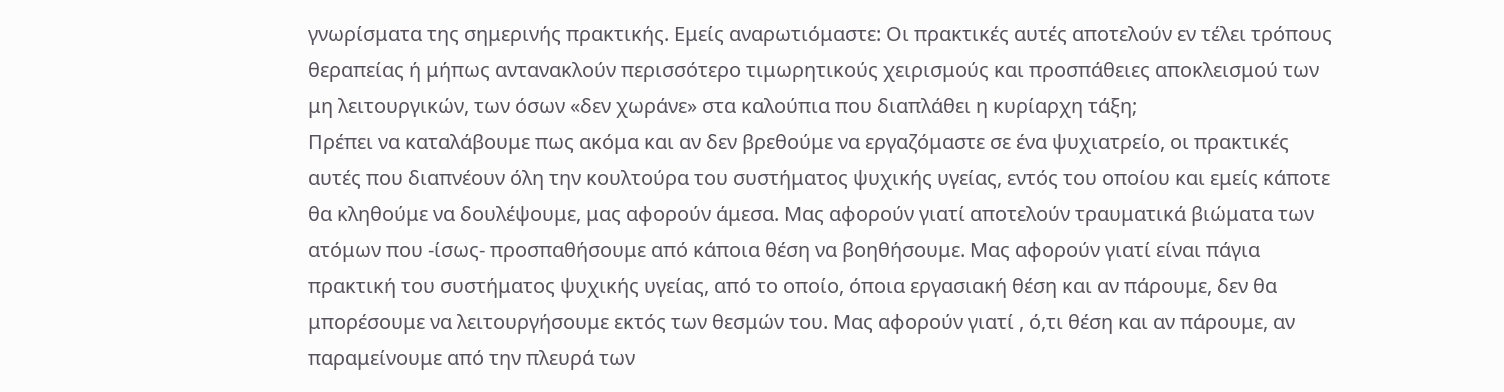γνωρίσματα της σημερινής πρακτικής. Εμείς αναρωτιόμαστε: Οι πρακτικές αυτές αποτελούν εν τέλει τρόπους θεραπείας ή μήπως αντανακλούν περισσότερο τιμωρητικούς χειρισμούς και προσπάθειες αποκλεισμού των μη λειτουργικών, των όσων «δεν χωράνε» στα καλούπια που διαπλάθει η κυρίαρχη τάξη;
Πρέπει να καταλάβουμε πως ακόμα και αν δεν βρεθούμε να εργαζόμαστε σε ένα ψυχιατρείο, οι πρακτικές αυτές που διαπνέουν όλη την κουλτούρα του συστήματος ψυχικής υγείας, εντός του οποίου και εμείς κάποτε θα κληθούμε να δουλέψουμε, μας αφορούν άμεσα. Μας αφορούν γιατί αποτελούν τραυματικά βιώματα των ατόμων που -ίσως- προσπαθήσουμε από κάποια θέση να βοηθήσουμε. Μας αφορούν γιατί είναι πάγια πρακτική του συστήματος ψυχικής υγείας, από το οποίο, όποια εργασιακή θέση και αν πάρουμε, δεν θα μπορέσουμε να λειτουργήσουμε εκτός των θεσμών του. Μας αφορούν γιατί , ό,τι θέση και αν πάρουμε, αν παραμείνουμε από την πλευρά των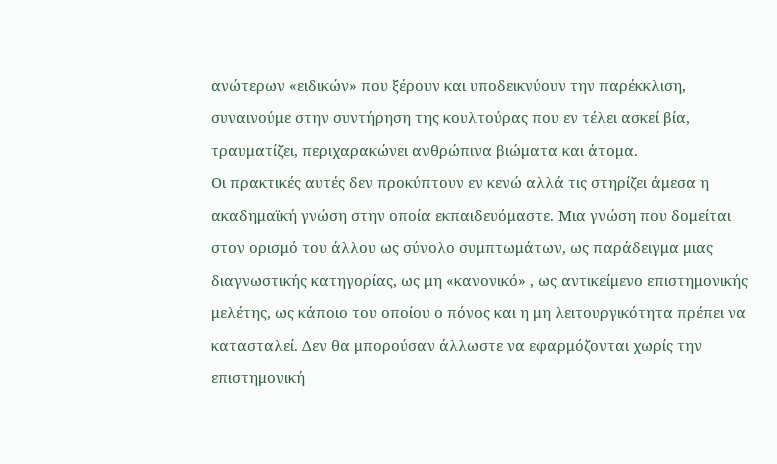ανώτερων «ειδικών» που ξέρουν και υποδεικνύουν την παρέκκλιση, συναινούμε στην συντήρηση της κουλτούρας που εν τέλει ασκεί βία, τραυματίζει, περιχαρακώνει ανθρώπινα βιώματα και άτομα.
Οι πρακτικές αυτές δεν προκύπτουν εν κενώ αλλά τις στηρίζει άμεσα η ακαδημαϊκή γνώση στην οποία εκπαιδευόμαστε. Μια γνώση που δομείται στον ορισμό του άλλου ως σύνολο συμπτωμάτων, ως παράδειγμα μιας διαγνωστικής κατηγορίας, ως μη «κανονικό» , ως αντικείμενο επιστημονικής μελέτης, ως κάποιο του οποίου ο πόνος και η μη λειτουργικότητα πρέπει να κατασταλεί. Δεν θα μπορούσαν άλλωστε να εφαρμόζονται χωρίς την επιστημονική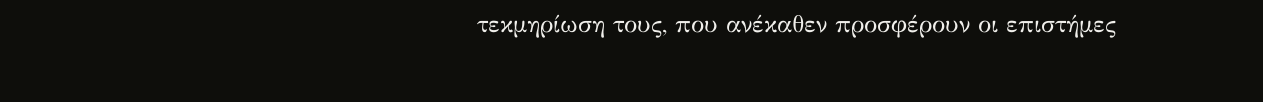τεκμηρίωση τους, που ανέκαθεν προσφέρουν οι επιστήμες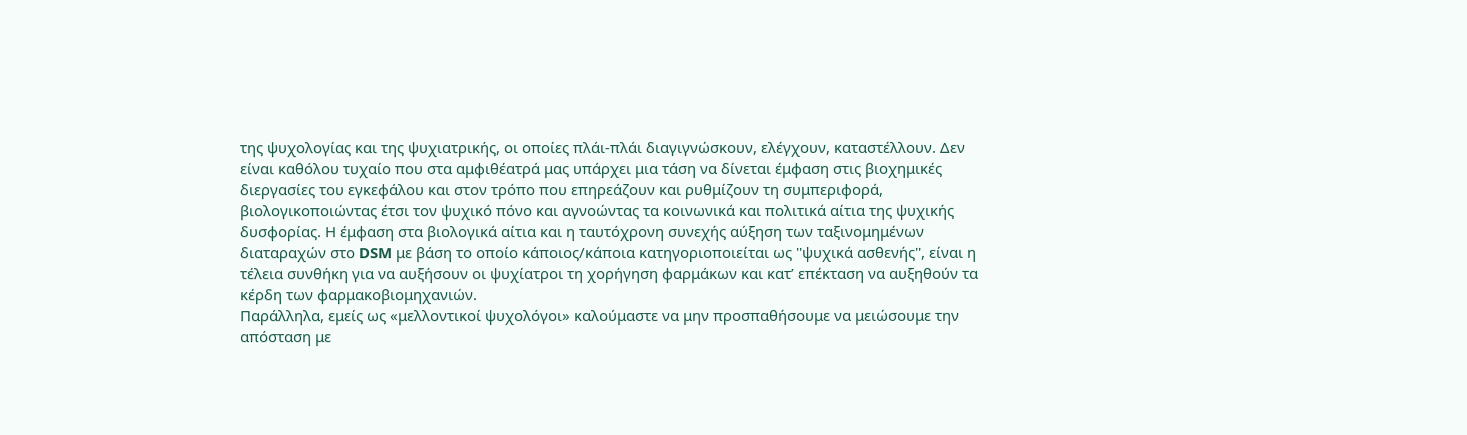της ψυχολογίας και της ψυχιατρικής, οι οποίες πλάι-πλάι διαγιγνώσκουν, ελέγχουν, καταστέλλουν. Δεν είναι καθόλου τυχαίο που στα αμφιθέατρά μας υπάρχει μια τάση να δίνεται έμφαση στις βιοχημικές διεργασίες του εγκεφάλου και στον τρόπο που επηρεάζουν και ρυθμίζουν τη συμπεριφορά, βιολογικοποιώντας έτσι τον ψυχικό πόνο και αγνοώντας τα κοινωνικά και πολιτικά αίτια της ψυχικής δυσφορίας. Η έμφαση στα βιολογικά αίτια και η ταυτόχρονη συνεχής αύξηση των ταξινομημένων διαταραχών στο DSM με βάση το οποίο κάποιος/κάποια κατηγοριοποιείται ως ''ψυχικά ασθενής'', είναι η τέλεια συνθήκη για να αυξήσουν οι ψυχίατροι τη χορήγηση φαρμάκων και κατ’ επέκταση να αυξηθούν τα κέρδη των φαρμακοβιομηχανιών.
Παράλληλα, εμείς ως «μελλοντικοί ψυχολόγοι» καλούμαστε να μην προσπαθήσουμε να μειώσουμε την απόσταση με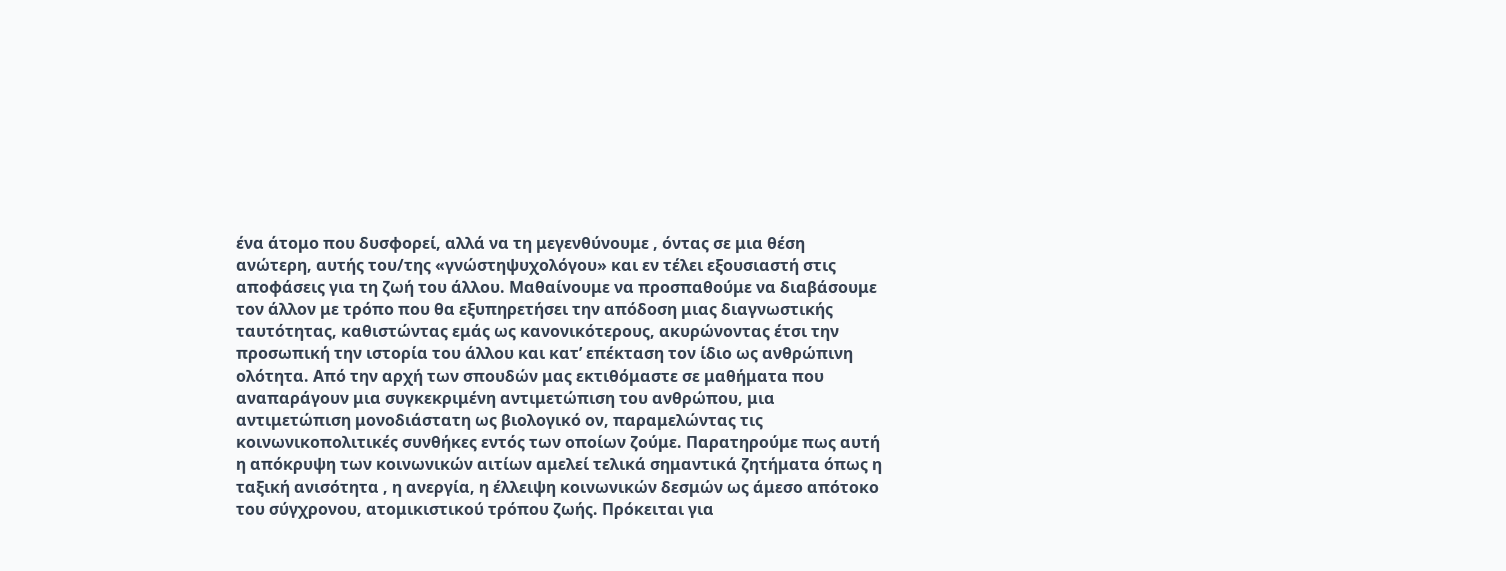ένα άτομο που δυσφορεί, αλλά να τη μεγενθύνουμε , όντας σε μια θέση ανώτερη, αυτής του/της «γνώστηψυχολόγου» και εν τέλει εξουσιαστή στις αποφάσεις για τη ζωή του άλλου. Μαθαίνουμε να προσπαθούμε να διαβάσουμε τον άλλον με τρόπο που θα εξυπηρετήσει την απόδοση μιας διαγνωστικής ταυτότητας, καθιστώντας εμάς ως κανονικότερους, ακυρώνοντας έτσι την προσωπική την ιστορία του άλλου και κατ’ επέκταση τον ίδιο ως ανθρώπινη ολότητα. Από την αρχή των σπουδών μας εκτιθόμαστε σε μαθήματα που αναπαράγουν μια συγκεκριμένη αντιμετώπιση του ανθρώπου, μια αντιμετώπιση μονοδιάστατη ως βιολογικό ον, παραμελώντας τις κοινωνικοπολιτικές συνθήκες εντός των οποίων ζούμε. Παρατηρούμε πως αυτή η απόκρυψη των κοινωνικών αιτίων αμελεί τελικά σημαντικά ζητήματα όπως η ταξική ανισότητα , η ανεργία, η έλλειψη κοινωνικών δεσμών ως άμεσο απότοκο του σύγχρονου, ατομικιστικού τρόπου ζωής. Πρόκειται για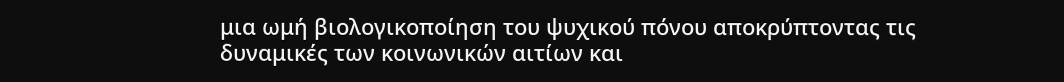μια ωμή βιολογικοποίηση του ψυχικού πόνου αποκρύπτοντας τις δυναμικές των κοινωνικών αιτίων και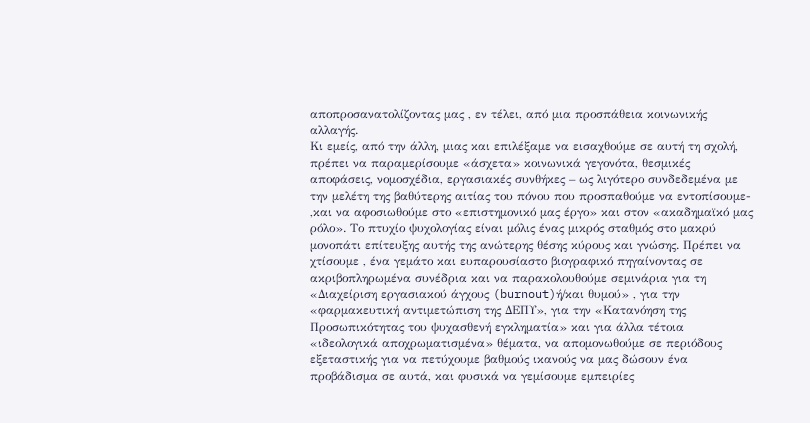αποπροσανατολίζοντας μας , εν τέλει, από μια προσπάθεια κοινωνικής αλλαγής.
Κι εμείς, από την άλλη, μιας και επιλέξαμε να εισαχθούμε σε αυτή τη σχολή, πρέπει να παραμερίσουμε «άσχετα» κοινωνικά γεγονότα, θεσμικές αποφάσεις, νομοσχέδια, εργασιακές συνθήκες – ως λιγότερο συνδεδεμένα με την μελέτη της βαθύτερης αιτίας του πόνου που προσπαθούμε να εντοπίσουμε- ,και να αφοσιωθούμε στο «επιστημονικό μας έργο» και στον «ακαδημαϊκό μας ρόλο». Το πτυχίο ψυχολογίας είναι μόλις ένας μικρός σταθμός στο μακρύ μονοπάτι επίτευξης αυτής της ανώτερης θέσης κύρους και γνώσης. Πρέπει να χτίσουμε , ένα γεμάτο και ευπαρουσίαστο βιογραφικό πηγαίνοντας σε ακριβοπληρωμένα συνέδρια και να παρακολουθούμε σεμινάρια για τη «Διαχείριση εργασιακού άγχους (burnout)ή/και θυμού» , για την «φαρμακευτική αντιμετώπιση της ΔΕΠΥ», για την «Κατανόηση της Προσωπικότητας του ψυχασθενή εγκληματία» και για άλλα τέτοια «ιδεολογικά αποχρωματισμένα» θέματα, να απομονωθούμε σε περιόδους εξεταστικής για να πετύχουμε βαθμούς ικανούς να μας δώσουν ένα προβάδισμα σε αυτά, και φυσικά να γεμίσουμε εμπειρίες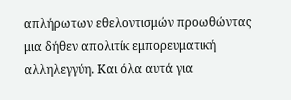απλήρωτων εθελοντισμών προωθώντας μια δήθεν απολιτίκ εμπορευματική αλληλεγγύη. Και όλα αυτά για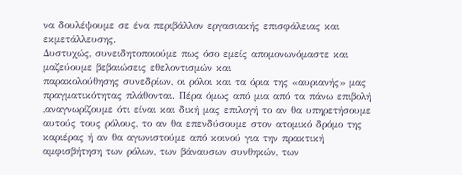να δουλέψουμε σε ένα περιβάλλον εργασιακής επισφάλειας και εκμετάλλευσης.
Δυστυχώς, συνειδητοποιούμε πως όσο εμείς απομονωνόμαστε και μαζεύουμε βεβαιώσεις εθελοντισμών και
παρακολούθησης συνεδρίων, οι ρόλοι και τα όρια της «αυριανής» μας πραγματικότητας πλάθονται. Πέρα όμως από μια από τα πάνω επιβολή ,αναγνωρίζουμε ότι είναι και δική μας επιλογή το αν θα υπηρετήσουμε αυτούς τους ρόλους, το αν θα επενδύσουμε στον ατομικό δρόμο της καριέρας ή αν θα αγωνιστούμε από κοινού για την πρακτική αμφισβήτηση των ρόλων, των βάναυσων συνθηκών, των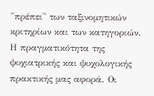''πρέπει'' των ταξινομητικών κριτηρίων και των κατηγοριών. Η πραγματικότητα της ψυχιατρικής και ψυχολογικής πρακτικής μας αφορά. Οι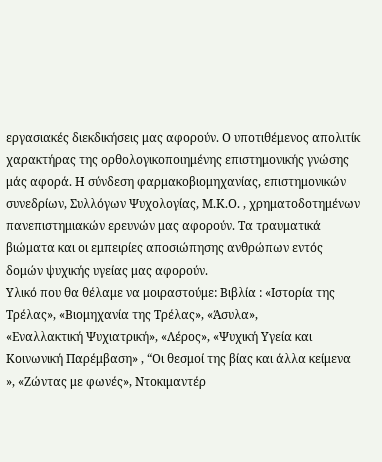εργασιακές διεκδικήσεις μας αφορούν. Ο υποτιθέμενος απολιτίκ χαρακτήρας της ορθολογικοποιημένης επιστημονικής γνώσης μάς αφορά. Η σύνδεση φαρμακοβιομηχανίας, επιστημονικών συνεδρίων, Συλλόγων Ψυχολογίας, Μ.Κ.Ο. , χρηματοδοτημένων πανεπιστημιακών ερευνών μας αφορούν. Τα τραυματικά βιώματα και οι εμπειρίες αποσιώπησης ανθρώπων εντός δομών ψυχικής υγείας μας αφορούν.
Υλικό που θα θέλαμε να μοιραστούμε: Βιβλία : «Ιστορία της Τρέλας», «Βιομηχανία της Τρέλας», «Άσυλα»,
«Εναλλακτική Ψυχιατρική», «Λέρος», «Ψυχική Υγεία και Κοινωνική Παρέμβαση» , “Οι θεσμοί της βίας και άλλα κείμενα », «Ζώντας με φωνές», Ντοκιμαντέρ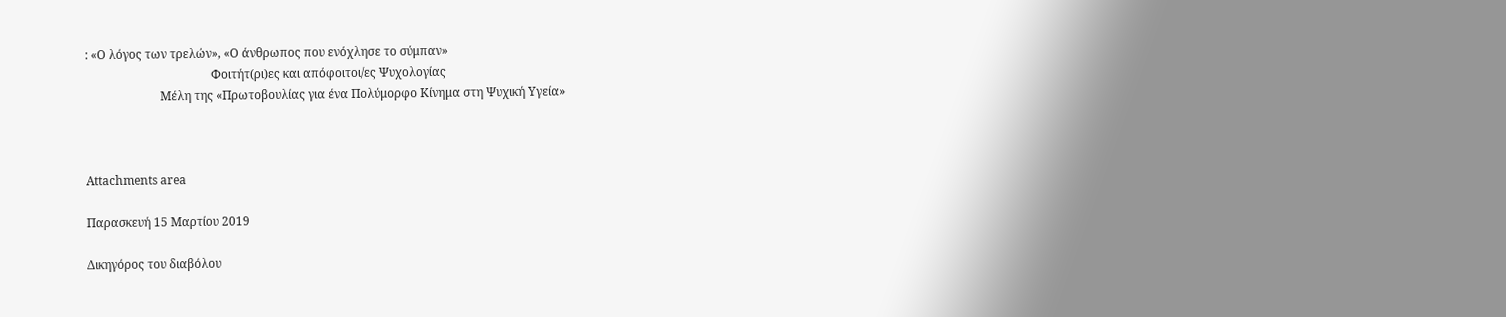: «Ο λόγος των τρελών», «Ο άνθρωπος που ενόχλησε το σύμπαν»
                                          Φοιτήτ(ρι)ες και απόφοιτοι/ες Ψυχολογίας
                         Μέλη της «Πρωτοβουλίας για ένα Πολύμορφο Κίνημα στη Ψυχική Υγεία»



Attachments area

Παρασκευή 15 Μαρτίου 2019

Δικηγόρος του διαβόλου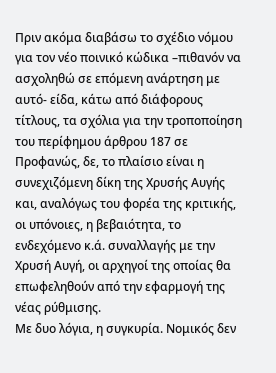Πριν ακόμα διαβάσω το σχέδιο νόμου για τον νέο ποινικό κώδικα –πιθανόν να ασχοληθώ σε επόμενη ανάρτηση με αυτό- είδα, κάτω από διάφορους τίτλους, τα σχόλια για την τροποποίηση του περίφημου άρθρου 187 σε Προφανώς, δε, το πλαίσιο είναι η συνεχιζόμενη δίκη της Χρυσής Αυγής και, αναλόγως του φορέα της κριτικής, οι υπόνοιες, η βεβαιότητα, το ενδεχόμενο κ.ά. συναλλαγής με την Χρυσή Αυγή, οι αρχηγοί της οποίας θα επωφεληθούν από την εφαρμογή της νέας ρύθμισης.
Με δυο λόγια, η συγκυρία. Νομικός δεν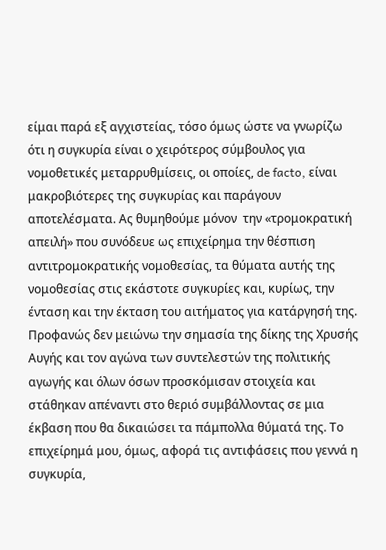είμαι παρά εξ αγχιστείας, τόσο όμως ώστε να γνωρίζω ότι η συγκυρία είναι ο χειρότερος σύμβουλος για νομοθετικές μεταρρυθμίσεις, οι οποίες, de facto, είναι μακροβιότερες της συγκυρίας και παράγουν αποτελέσματα. Ας θυμηθούμε μόνον  την «τρομοκρατική απειλή» που συνόδευε ως επιχείρημα την θέσπιση αντιτρομοκρατικής νομοθεσίας, τα θύματα αυτής της νομοθεσίας στις εκάστοτε συγκυρίες και, κυρίως, την ένταση και την έκταση του αιτήματος για κατάργησή της.
Προφανώς δεν μειώνω την σημασία της δίκης της Χρυσής Αυγής και τον αγώνα των συντελεστών της πολιτικής αγωγής και όλων όσων προσκόμισαν στοιχεία και στάθηκαν απέναντι στο θεριό συμβάλλοντας σε μια έκβαση που θα δικαιώσει τα πάμπολλα θύματά της. Το επιχείρημά μου, όμως, αφορά τις αντιφάσεις που γεννά η συγκυρία,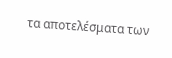τα αποτελέσματα των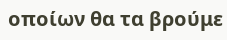οποίων θα τα βρούμε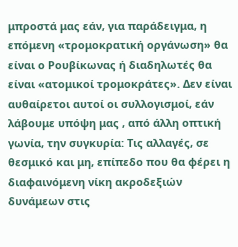μπροστά μας εάν, για παράδειγμα, η επόμενη «τρομοκρατική οργάνωση» θα είναι ο Ρουβίκωνας ή διαδηλωτές θα είναι «ατομικοί τρομοκράτες». Δεν είναι αυθαίρετοι αυτοί οι συλλογισμοί, εάν λάβουμε υπόψη μας , από άλλη οπτική γωνία, την συγκυρία: Τις αλλαγές, σε θεσμικό και μη, επίπεδο που θα φέρει η διαφαινόμενη νίκη ακροδεξιών δυνάμεων στις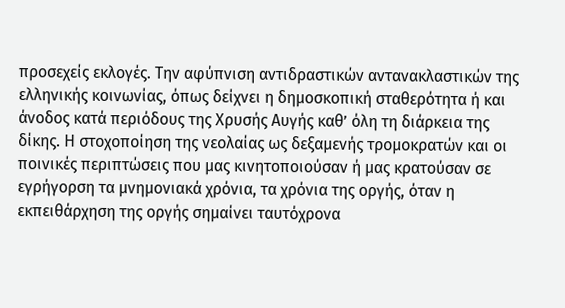προσεχείς εκλογές. Την αφύπνιση αντιδραστικών αντανακλαστικών της ελληνικής κοινωνίας, όπως δείχνει η δημοσκοπική σταθερότητα ή και άνοδος κατά περιόδους της Χρυσής Αυγής καθ’ όλη τη διάρκεια της δίκης. Η στοχοποίηση της νεολαίας ως δεξαμενής τρομοκρατών και οι ποινικές περιπτώσεις που μας κινητοποιούσαν ή μας κρατούσαν σε εγρήγορση τα μνημονιακά χρόνια, τα χρόνια της οργής, όταν η εκπειθάρχηση της οργής σημαίνει ταυτόχρονα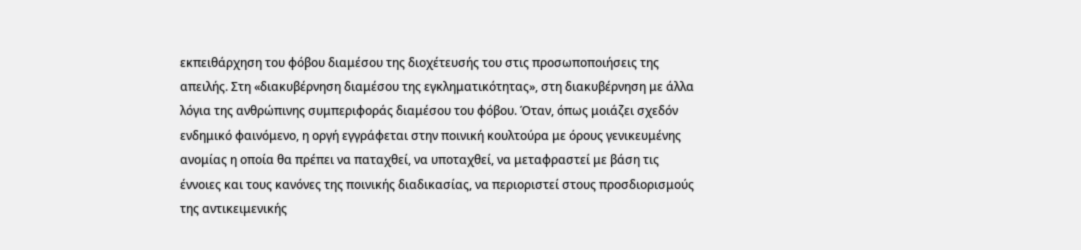εκπειθάρχηση του φόβου διαμέσου της διοχέτευσής του στις προσωποποιήσεις της απειλής. Στη «διακυβέρνηση διαμέσου της εγκληματικότητας», στη διακυβέρνηση με άλλα λόγια της ανθρώπινης συμπεριφοράς διαμέσου του φόβου. Όταν, όπως μοιάζει σχεδόν ενδημικό φαινόμενο, η οργή εγγράφεται στην ποινική κουλτούρα με όρους γενικευμένης ανομίας η οποία θα πρέπει να παταχθεί, να υποταχθεί, να μεταφραστεί με βάση τις έννοιες και τους κανόνες της ποινικής διαδικασίας, να περιοριστεί στους προσδιορισμούς της αντικειμενικής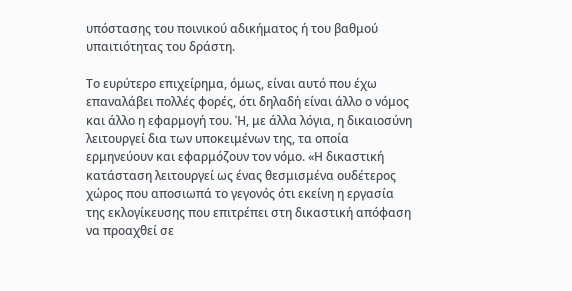υπόστασης του ποινικού αδικήματος ή του βαθμού υπαιτιότητας του δράστη.

Το ευρύτερο επιχείρημα, όμως, είναι αυτό που έχω επαναλάβει πολλές φορές, ότι δηλαδή είναι άλλο ο νόμος και άλλο η εφαρμογή του. Ή, με άλλα λόγια, η δικαιοσύνη λειτουργεί δια των υποκειμένων της, τα οποία ερμηνεύουν και εφαρμόζουν τον νόμο. «Η δικαστική κατάσταση λειτουργεί ως ένας θεσμισμένα ουδέτερος χώρος που αποσιωπά το γεγονός ότι εκείνη η εργασία της εκλογίκευσης που επιτρέπει στη δικαστική απόφαση να προαχθεί σε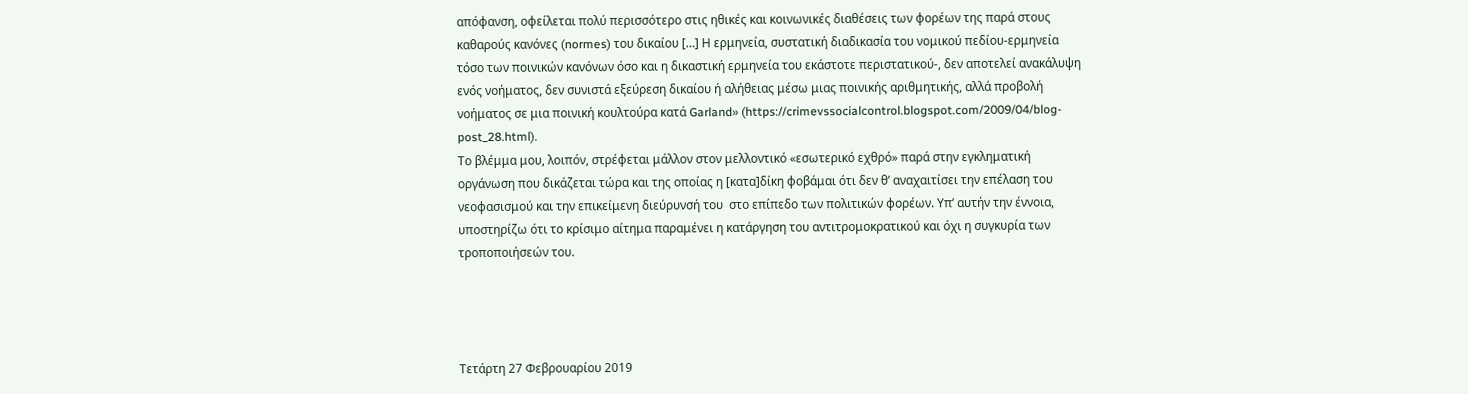απόφανση, οφείλεται πολύ περισσότερο στις ηθικές και κοινωνικές διαθέσεις των φορέων της παρά στους καθαρούς κανόνες (normes) του δικαίου […] Η ερμηνεία, συστατική διαδικασία του νομικού πεδίου-ερμηνεία τόσο των ποινικών κανόνων όσο και η δικαστική ερμηνεία του εκάστοτε περιστατικού-, δεν αποτελεί ανακάλυψη ενός νοήματος, δεν συνιστά εξεύρεση δικαίου ή αλήθειας μέσω μιας ποινικής αριθμητικής, αλλά προβολή νοήματος σε μια ποινική κουλτούρα κατά Garland» (https://crimevssocialcontrol.blogspot.com/2009/04/blog-post_28.html).
Το βλέμμα μου, λοιπόν, στρέφεται μάλλον στον μελλοντικό «εσωτερικό εχθρό» παρά στην εγκληματική οργάνωση που δικάζεται τώρα και της οποίας η [κατα]δίκη φοβάμαι ότι δεν θ’ αναχαιτίσει την επέλαση του νεοφασισμού και την επικείμενη διεύρυνσή του  στο επίπεδο των πολιτικών φορέων. Υπ’ αυτήν την έννοια, υποστηρίζω ότι το κρίσιμο αίτημα παραμένει η κατάργηση του αντιτρομοκρατικού και όχι η συγκυρία των τροποποιήσεών του.




Τετάρτη 27 Φεβρουαρίου 2019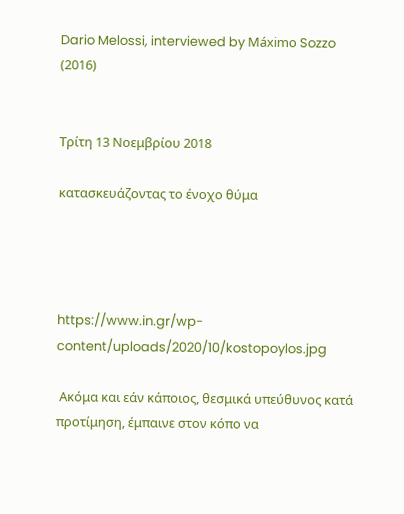Dario Melossi, interviewed by Máximo Sozzo (2016)


Τρίτη 13 Νοεμβρίου 2018

κατασκευάζοντας το ένοχο θύμα




https://www.in.gr/wp-content/uploads/2020/10/kostopoylos.jpg

 Ακόμα και εάν κάποιος, θεσμικά υπεύθυνος κατά προτίμηση, έμπαινε στον κόπο να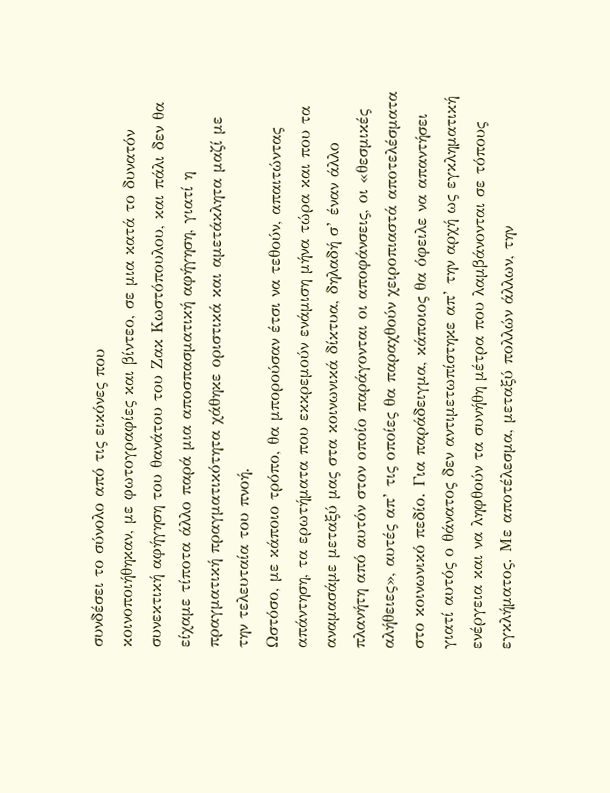συνδέσει το σύνολο από τις εικόνες που
κοινοποιήθηκαν, με φωτογραφίες και βίντεο, σε μια κατά το δυνατόν συνεκτική αφήγηση του θανάτου του Ζακ Κωστόπουλου, και πάλι δεν θα είχαμε τίποτα άλλο παρά μια αποσπασματική αφήγηση, γιατί η πραγματική πραγματικότητα χάθηκε οριστικά και αμετάκλητα μαζί με την τελευταία του πνοή.
Ωστόσο, με κάποιο τρόπο, θα μπορούσαν έτσι να τεθούν, απαιτώντας απάντηση, τα ερωτήματα που εκκρεμούν ενάμιση μήνα τώρα και που τα αναμασάμε μεταξύ μας στα κοινωνικά δίκτυα, δηλαδή σ’ έναν άλλο πλανήτη από αυτόν στον οποίο παράγονται οι αποφάνσεις, οι «θεσμικές αλήθειες», αυτές απ’ τις οποίες θα παραχθούν χειροπιαστά αποτελέσματα στο κοινωνικό πεδίο. Για παράδειγμα, κάποιος θα όφειλε να απαντήσει γιατί αυτός ο θάνατος δεν αντιμετωπίστηκε απ’ την αρχή ως εγκληματική ενέργεια και να ληφθούν τα συνήθη μέτρα που λαμβάνονται σε τόπους εγκλήματος. Με αποτέλεσμα, μεταξύ πολλών άλλων, την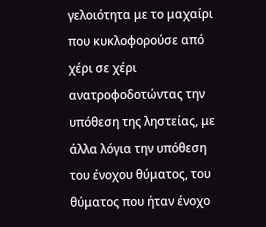γελοιότητα με το μαχαίρι που κυκλοφορούσε από χέρι σε χέρι ανατροφοδοτώντας την υπόθεση της ληστείας, με άλλα λόγια την υπόθεση του ένοχου θύματος, του θύματος που ήταν ένοχο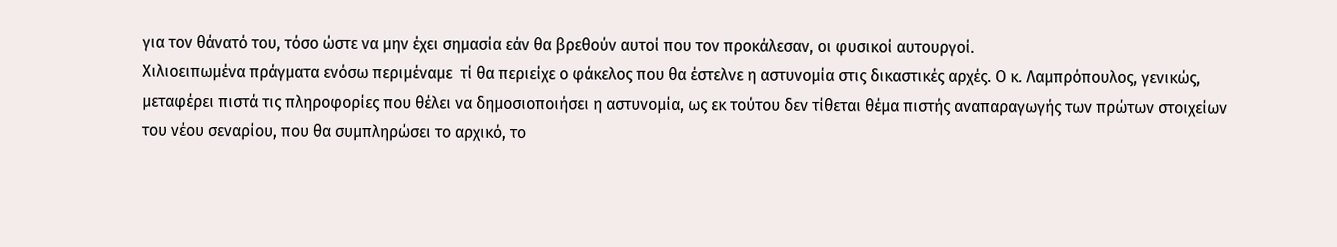για τον θάνατό του, τόσο ώστε να μην έχει σημασία εάν θα βρεθούν αυτοί που τον προκάλεσαν, οι φυσικοί αυτουργοί.
Χιλιοειπωμένα πράγματα ενόσω περιμέναμε  τί θα περιείχε ο φάκελος που θα έστελνε η αστυνομία στις δικαστικές αρχές. Ο κ. Λαμπρόπουλος, γενικώς, μεταφέρει πιστά τις πληροφορίες που θέλει να δημοσιοποιήσει η αστυνομία, ως εκ τούτου δεν τίθεται θέμα πιστής αναπαραγωγής των πρώτων στοιχείων του νέου σεναρίου, που θα συμπληρώσει το αρχικό, το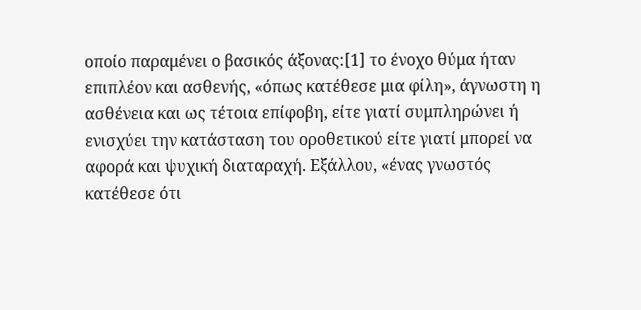οποίο παραμένει ο βασικός άξονας:[1] το ένοχο θύμα ήταν επιπλέον και ασθενής, «όπως κατέθεσε μια φίλη», άγνωστη η ασθένεια και ως τέτοια επίφοβη, είτε γιατί συμπληρώνει ή ενισχύει την κατάσταση του οροθετικού είτε γιατί μπορεί να αφορά και ψυχική διαταραχή. Εξάλλου, «ένας γνωστός  κατέθεσε ότι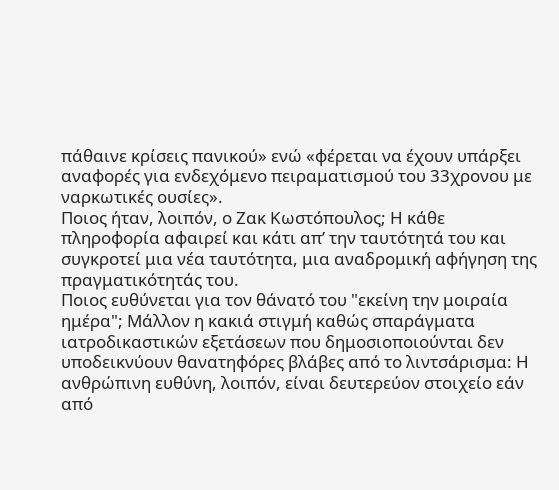πάθαινε κρίσεις πανικού» ενώ «φέρεται να έχουν υπάρξει αναφορές για ενδεχόμενο πειραματισμού του 33χρονου με ναρκωτικές ουσίες».
Ποιος ήταν, λοιπόν, ο Ζακ Κωστόπουλος; Η κάθε πληροφορία αφαιρεί και κάτι απ’ την ταυτότητά του και συγκροτεί μια νέα ταυτότητα, μια αναδρομική αφήγηση της πραγματικότητάς του.
Ποιος ευθύνεται για τον θάνατό του "εκείνη την μοιραία ημέρα"; Μάλλον η κακιά στιγμή καθώς σπαράγματα ιατροδικαστικών εξετάσεων που δημοσιοποιούνται δεν υποδεικνύουν θανατηφόρες βλάβες από το λιντσάρισμα: Η ανθρώπινη ευθύνη, λοιπόν, είναι δευτερεύον στοιχείο εάν από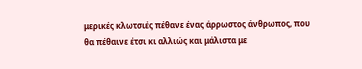μερικές κλωτσιές πέθανε ένας άρρωστος άνθρωπος, που θα πέθαινε έτσι κι αλλιώς και μάλιστα με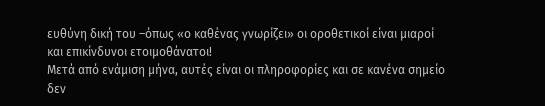ευθύνη δική του –όπως «ο καθένας γνωρίζει» οι οροθετικοί είναι μιαροί και επικίνδυνοι ετοιμοθάνατοι!
Μετά από ενάμιση μήνα, αυτές είναι οι πληροφορίες και σε κανένα σημείο δεν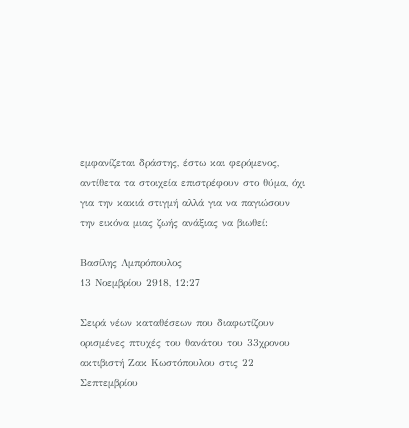εμφανίζεται δράστης, έστω και φερόμενος, αντίθετα τα στοιχεία επιστρέφουν στο θύμα, όχι για την κακιά στιγμή αλλά για να παγιώσουν την εικόνα μιας ζωής ανάξιας να βιωθεί:

Βασίλης Λμπρόπουλος
13 Νοεμβρίου 2918, 12:27

Σειρά νέων καταθέσεων που διαφωτίζουν ορισμένες πτυχές του θανάτου του 33χρονου ακτιβιστή Ζακ Κωστόπουλου στις 22 Σεπτεμβρίου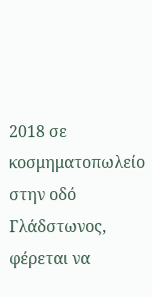2018 σε κοσμηματοπωλείο στην οδό Γλάδστωνος, φέρεται να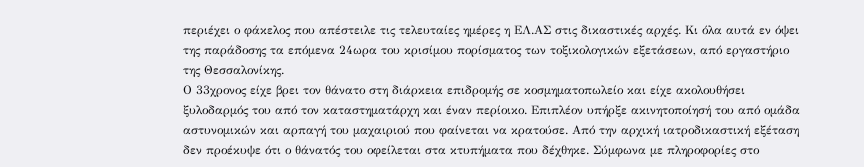περιέχει ο φάκελος που απέστειλε τις τελευταίες ημέρες η ΕΛ.ΑΣ στις δικαστικές αρχές. Κι όλα αυτά εν όψει της παράδοσης τα επόμενα 24ωρα του κρισίμου πορίσματος των τοξικολογικών εξετάσεων, από εργαστήριο της Θεσσαλονίκης.
Ο 33χρονος είχε βρει τον θάνατο στη διάρκεια επιδρομής σε κοσμηματοπωλείο και είχε ακολουθήσει ξυλοδαρμός του από τον καταστηματάρχη και έναν περίοικο. Επιπλέον υπήρξε ακινητοποίησή του από ομάδα αστυνομικών και αρπαγή του μαχαιριού που φαίνεται να κρατούσε. Από την αρχική ιατροδικαστική εξέταση δεν προέκυψε ότι ο θάνατός του οφείλεται στα κτυπήματα που δέχθηκε. Σύμφωνα με πληροφορίες στο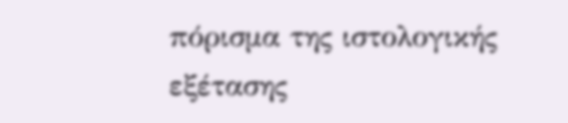πόρισμα της ιστολογικής εξέτασης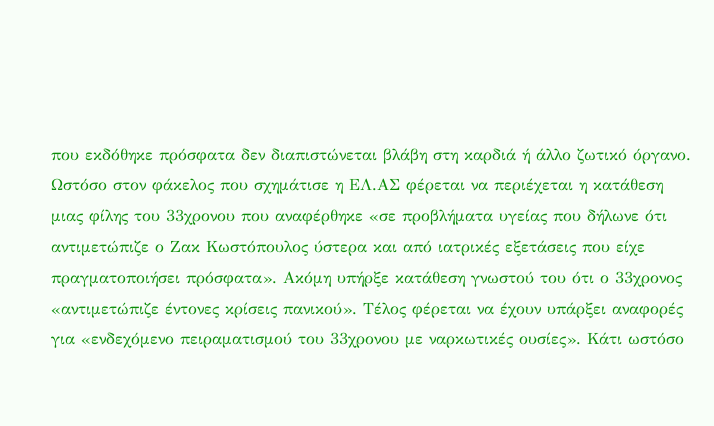που εκδόθηκε πρόσφατα δεν διαπιστώνεται βλάβη στη καρδιά ή άλλο ζωτικό όργανο.
Ωστόσο στον φάκελος που σχημάτισε η ΕΛ.ΑΣ φέρεται να περιέχεται η κατάθεση μιας φίλης του 33χρονου που αναφέρθηκε «σε προβλήματα υγείας που δήλωνε ότι αντιμετώπιζε ο Ζακ Κωστόπουλος ύστερα και από ιατρικές εξετάσεις που είχε πραγματοποιήσει πρόσφατα». Ακόμη υπήρξε κατάθεση γνωστού του ότι ο 33χρονος «αντιμετώπιζε έντονες κρίσεις πανικού». Τέλος φέρεται να έχουν υπάρξει αναφορές για «ενδεχόμενο πειραματισμού του 33χρονου με ναρκωτικές ουσίες». Κάτι ωστόσο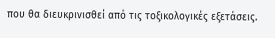που θα διευκρινισθεί από τις τοξικολογικές εξετάσεις.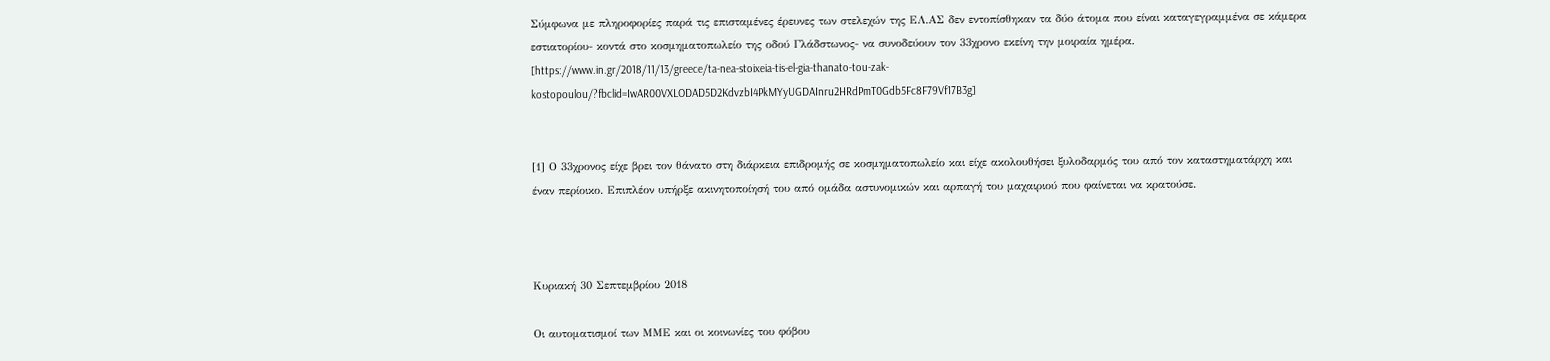Σύμφωνα με πληροφορίες παρά τις επισταμένες έρευνες των στελεχών της ΕΛ.ΑΣ δεν εντοπίσθηκαν τα δύο άτομα που είναι καταγεγραμμένα σε κάμερα εστιατορίου- κοντά στο κοσμηματοπωλείο της οδού Γλάδστωνος- να συνοδεύουν τον 33χρονο εκείνη την μοιραία ημέρα.
[https://www.in.gr/2018/11/13/greece/ta-nea-stoixeia-tis-el-gia-thanato-tou-zak-kostopoulou/?fbclid=IwAR00VXLODAD5D2KdvzbI4PkMYyUGDAInru2HRdPmT0Gdb5Fc8F79Vf17B3g]


[1] Ο 33χρονος είχε βρει τον θάνατο στη διάρκεια επιδρομής σε κοσμηματοπωλείο και είχε ακολουθήσει ξυλοδαρμός του από τον καταστηματάρχη και έναν περίοικο. Επιπλέον υπήρξε ακινητοποίησή του από ομάδα αστυνομικών και αρπαγή του μαχαιριού που φαίνεται να κρατούσε.



Κυριακή 30 Σεπτεμβρίου 2018

Οι αυτοματισμοί των ΜΜΕ και οι κοινωνίες του φόβου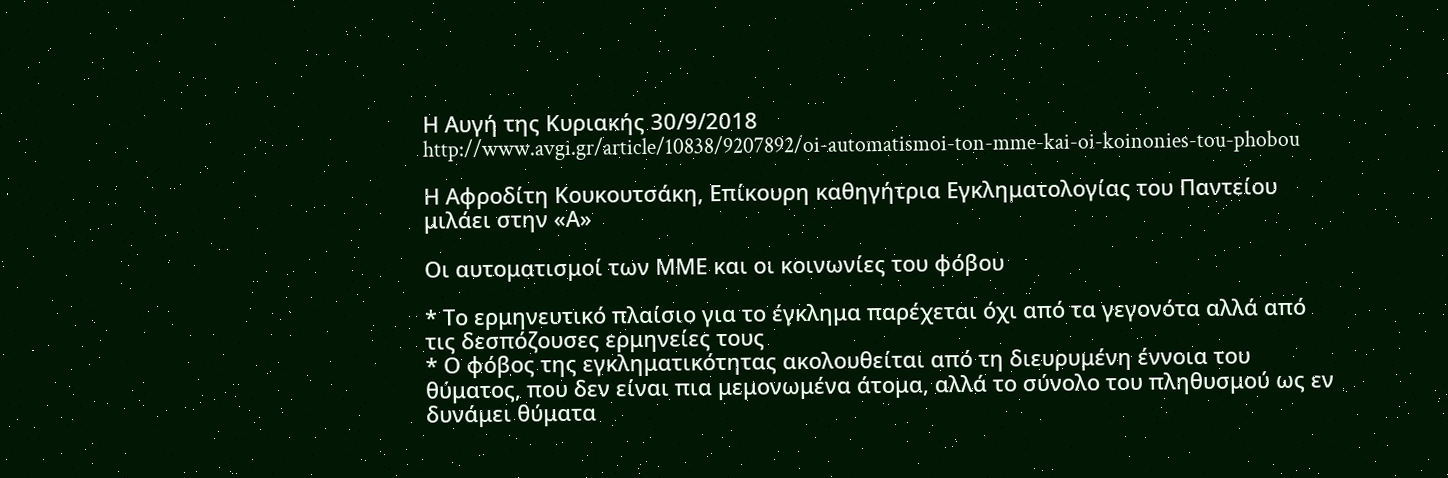Η Αυγή της Κυριακής 30/9/2018
http://www.avgi.gr/article/10838/9207892/oi-automatismoi-ton-mme-kai-oi-koinonies-tou-phobou

Η Αφροδίτη Κουκουτσάκη, Επίκουρη καθηγήτρια Εγκληματολογίας του Παντείου μιλάει στην «Α»

Οι αυτοματισμοί των ΜΜΕ και οι κοινωνίες του φόβου

* Το ερμηνευτικό πλαίσιο για το έγκλημα παρέχεται όχι από τα γεγονότα αλλά από τις δεσπόζουσες ερμηνείες τους
* Ο φόβος της εγκληματικότητας ακολουθείται από τη διευρυμένη έννοια του θύματος, που δεν είναι πια μεμονωμένα άτομα, αλλά το σύνολο του πληθυσμού ως εν δυνάμει θύματα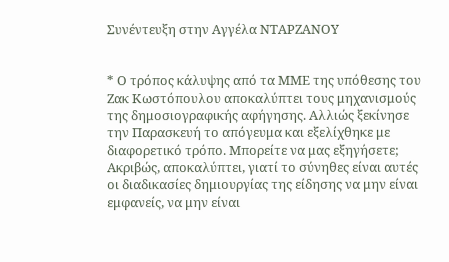Συνέντευξη στην Αγγέλα ΝΤΑΡΖΑΝΟΥ


* Ο τρόπος κάλυψης από τα ΜΜΕ της υπόθεσης του Ζακ Κωστόπουλου αποκαλύπτει τους μηχανισμούς της δημοσιογραφικής αφήγησης. Αλλιώς ξεκίνησε την Παρασκευή το απόγευμα και εξελίχθηκε με διαφορετικό τρόπο. Μπορείτε να μας εξηγήσετε;
Ακριβώς, αποκαλύπτει, γιατί το σύνηθες είναι αυτές οι διαδικασίες δημιουργίας της είδησης να μην είναι εμφανείς, να μην είναι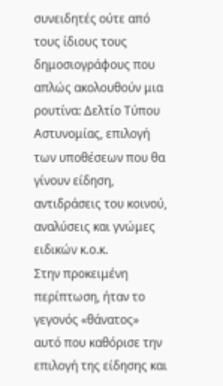συνειδητές ούτε από τους ίδιους τους δημοσιογράφους που απλώς ακολουθούν μια ρουτίνα: Δελτίο Τύπου Αστυνομίας, επιλογή των υποθέσεων που θα γίνουν είδηση, αντιδράσεις του κοινού, αναλύσεις και γνώμες ειδικών κ.ο.κ.
Στην προκειμένη περίπτωση, ήταν το γεγονός «θάνατος» αυτό που καθόρισε την επιλογή της είδησης και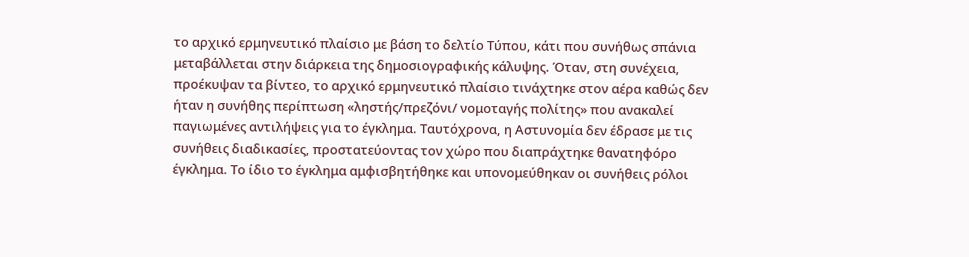το αρχικό ερμηνευτικό πλαίσιο με βάση το δελτίο Τύπου, κάτι που συνήθως σπάνια μεταβάλλεται στην διάρκεια της δημοσιογραφικής κάλυψης. Όταν, στη συνέχεια, προέκυψαν τα βίντεο, το αρχικό ερμηνευτικό πλαίσιο τινάχτηκε στον αέρα καθώς δεν ήταν η συνήθης περίπτωση «ληστής/πρεζόνι/ νομοταγής πολίτης» που ανακαλεί παγιωμένες αντιλήψεις για το έγκλημα. Ταυτόχρονα, η Αστυνομία δεν έδρασε με τις συνήθεις διαδικασίες, προστατεύοντας τον χώρο που διαπράχτηκε θανατηφόρο έγκλημα. Το ίδιο το έγκλημα αμφισβητήθηκε και υπονομεύθηκαν οι συνήθεις ρόλοι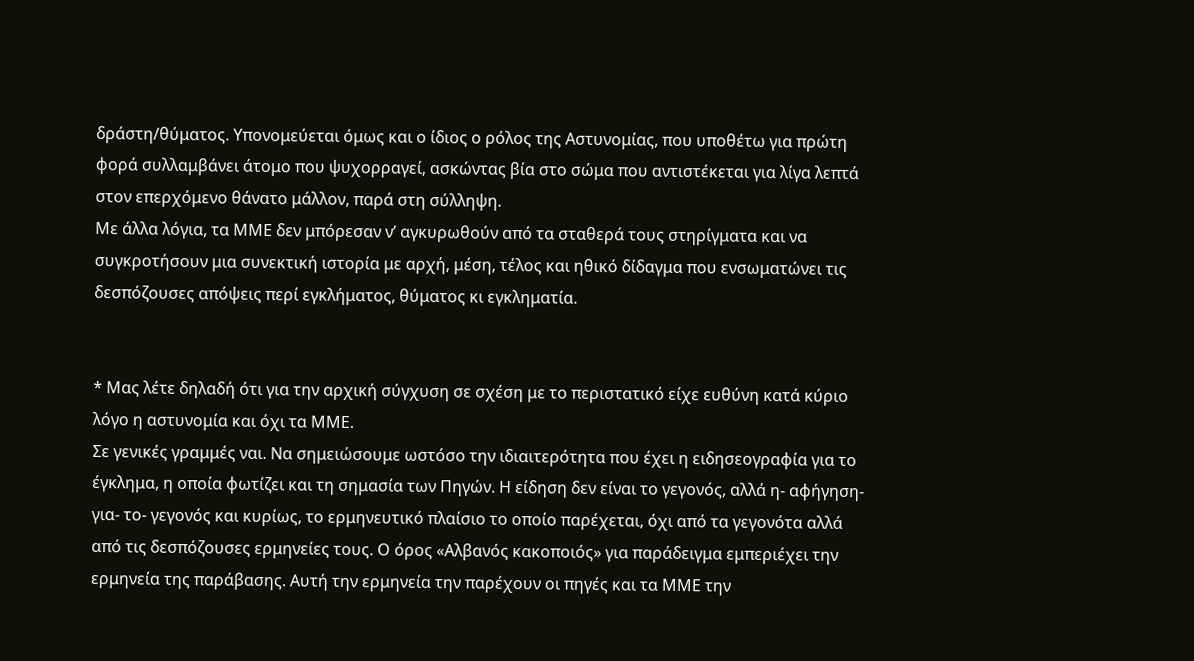δράστη/θύματος. Υπονομεύεται όμως και ο ίδιος ο ρόλος της Αστυνομίας, που υποθέτω για πρώτη φορά συλλαμβάνει άτομο που ψυχορραγεί, ασκώντας βία στο σώμα που αντιστέκεται για λίγα λεπτά στον επερχόμενο θάνατο μάλλον, παρά στη σύλληψη.
Με άλλα λόγια, τα ΜΜΕ δεν μπόρεσαν ν’ αγκυρωθούν από τα σταθερά τους στηρίγματα και να συγκροτήσουν μια συνεκτική ιστορία με αρχή, μέση, τέλος και ηθικό δίδαγμα που ενσωματώνει τις δεσπόζουσες απόψεις περί εγκλήματος, θύματος κι εγκληματία.


* Μας λέτε δηλαδή ότι για την αρχική σύγχυση σε σχέση με το περιστατικό είχε ευθύνη κατά κύριο λόγο η αστυνομία και όχι τα ΜΜΕ.
Σε γενικές γραμμές ναι. Να σημειώσουμε ωστόσο την ιδιαιτερότητα που έχει η ειδησεογραφία για το έγκλημα, η οποία φωτίζει και τη σημασία των Πηγών. Η είδηση δεν είναι το γεγονός, αλλά η- αφήγηση- για- το- γεγονός και κυρίως, το ερμηνευτικό πλαίσιο το οποίο παρέχεται, όχι από τα γεγονότα αλλά από τις δεσπόζουσες ερμηνείες τους. Ο όρος «Αλβανός κακοποιός» για παράδειγμα εμπεριέχει την ερμηνεία της παράβασης. Αυτή την ερμηνεία την παρέχουν οι πηγές και τα ΜΜΕ την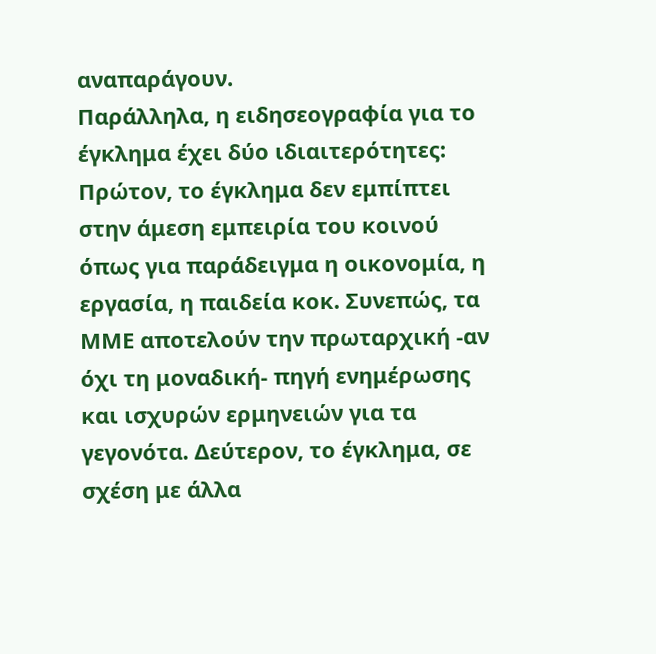αναπαράγουν.
Παράλληλα, η ειδησεογραφία για το έγκλημα έχει δύο ιδιαιτερότητες: Πρώτον, το έγκλημα δεν εμπίπτει στην άμεση εμπειρία του κοινού όπως για παράδειγμα η οικονομία, η εργασία, η παιδεία κοκ. Συνεπώς, τα ΜΜΕ αποτελούν την πρωταρχική -αν όχι τη μοναδική- πηγή ενημέρωσης και ισχυρών ερμηνειών για τα γεγονότα. Δεύτερον, το έγκλημα, σε σχέση με άλλα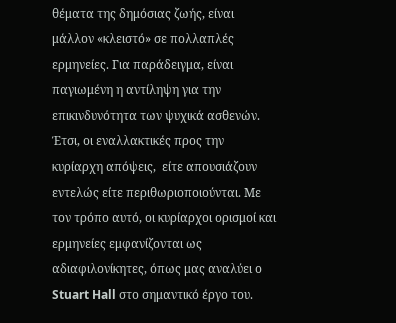θέματα της δημόσιας ζωής, είναι μάλλον «κλειστό» σε πολλαπλές ερμηνείες. Για παράδειγμα, είναι παγιωμένη η αντίληψη για την επικινδυνότητα των ψυχικά ασθενών. Έτσι, οι εναλλακτικές προς την κυρίαρχη απόψεις,  είτε απουσιάζουν εντελώς είτε περιθωριοποιούνται. Με τον τρόπο αυτό, οι κυρίαρχοι ορισμοί και ερμηνείες εμφανίζονται ως αδιαφιλονίκητες, όπως μας αναλύει ο Stuart Hall στο σημαντικό έργο του.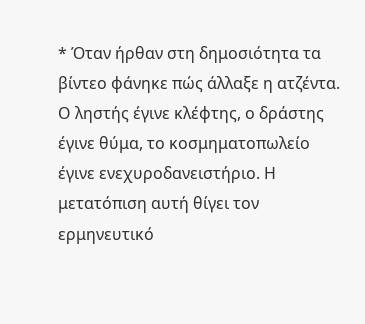* Όταν ήρθαν στη δημοσιότητα τα βίντεο φάνηκε πώς άλλαξε η ατζέντα. Ο ληστής έγινε κλέφτης, ο δράστης έγινε θύμα, το κοσμηματοπωλείο έγινε ενεχυροδανειστήριο. Η μετατόπιση αυτή θίγει τον ερμηνευτικό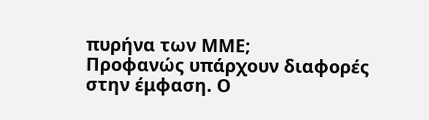πυρήνα των ΜΜΕ;
Προφανώς υπάρχουν διαφορές στην έμφαση. Ο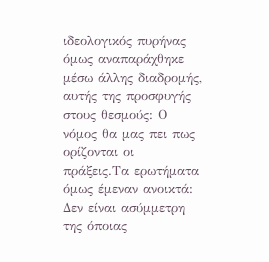ιδεολογικός πυρήνας όμως αναπαράχθηκε μέσω άλλης διαδρομής, αυτής της προσφυγής στους θεσμούς: Ο νόμος θα μας πει πως ορίζονται οι πράξεις.Τα ερωτήματα όμως έμεναν ανοικτά: Δεν είναι ασύμμετρη της όποιας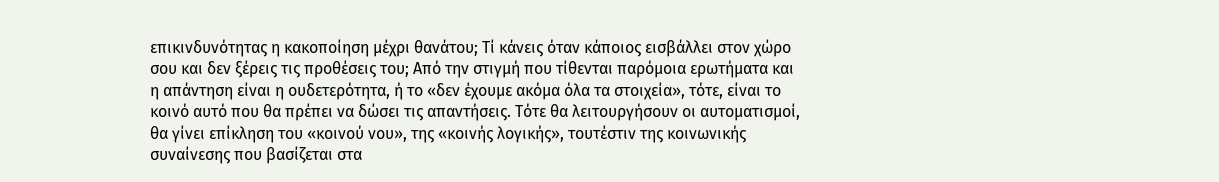επικινδυνότητας η κακοποίηση μέχρι θανάτου; Τί κάνεις όταν κάποιος εισβάλλει στον χώρο σου και δεν ξέρεις τις προθέσεις του; Από την στιγμή που τίθενται παρόμοια ερωτήματα και η απάντηση είναι η ουδετερότητα, ή το «δεν έχουμε ακόμα όλα τα στοιχεία», τότε, είναι το κοινό αυτό που θα πρέπει να δώσει τις απαντήσεις. Τότε θα λειτουργήσουν οι αυτοματισμοί, θα γίνει επίκληση του «κοινού νου», της «κοινής λογικής», τουτέστιν της κοινωνικής συναίνεσης που βασίζεται στα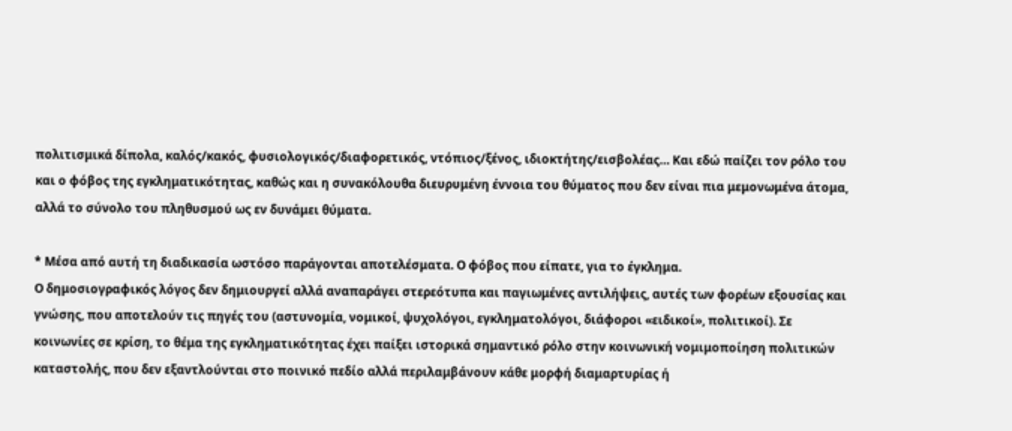πολιτισμικά δίπολα, καλός/κακός, φυσιολογικός/διαφορετικός, ντόπιος/ξένος, ιδιοκτήτης/εισβολέας… Και εδώ παίζει τον ρόλο του και ο φόβος της εγκληματικότητας, καθώς και η συνακόλουθα διευρυμένη έννοια του θύματος που δεν είναι πια μεμονωμένα άτομα, αλλά το σύνολο του πληθυσμού ως εν δυνάμει θύματα.

* Μέσα από αυτή τη διαδικασία ωστόσο παράγονται αποτελέσματα. Ο φόβος που είπατε, για το έγκλημα.
Ο δημοσιογραφικός λόγος δεν δημιουργεί αλλά αναπαράγει στερεότυπα και παγιωμένες αντιλήψεις, αυτές των φορέων εξουσίας και γνώσης, που αποτελούν τις πηγές του (αστυνομία, νομικοί, ψυχολόγοι, εγκληματολόγοι, διάφοροι «ειδικοί», πολιτικοί). Σε κοινωνίες σε κρίση, το θέμα της εγκληματικότητας έχει παίξει ιστορικά σημαντικό ρόλο στην κοινωνική νομιμοποίηση πολιτικών καταστολής, που δεν εξαντλούνται στο ποινικό πεδίο αλλά περιλαμβάνουν κάθε μορφή διαμαρτυρίας ή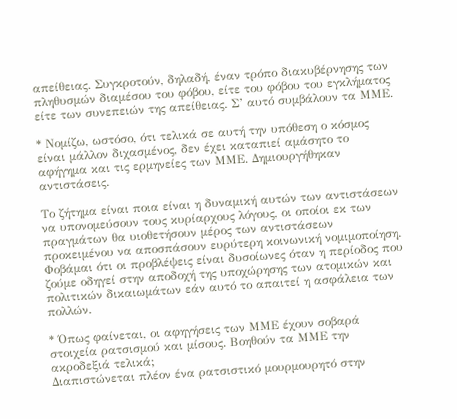απείθειας. Συγκροτούν, δηλαδή, έναν τρόπο διακυβέρνησης των πληθυσμών διαμέσου του φόβου, είτε του φόβου του εγκλήματος είτε των συνεπειών της απείθειας. Σ’ αυτό συμβάλουν τα ΜΜΕ.

* Νομίζω, ωστόσο, ότι τελικά σε αυτή την υπόθεση ο κόσμος είναι μάλλον διχασμένος, δεν έχει καταπιεί αμάσητο το αφήγημα και τις ερμηνείες των ΜΜΕ. Δημιουργήθηκαν αντιστάσεις.

Το ζήτημα είναι ποια είναι η δυναμική αυτών των αντιστάσεων να υπονομεύσουν τους κυρίαρχους λόγους, οι οποίοι εκ των πραγμάτων θα υιοθετήσουν μέρος των αντιστάσεων προκειμένου να αποσπάσουν ευρύτερη κοινωνική νομιμοποίηση. Φοβάμαι ότι οι προβλέψεις είναι δυσοίωνες όταν η περίοδος που ζούμε οδηγεί στην αποδοχή της υποχώρησης των ατομικών και πολιτικών δικαιωμάτων εάν αυτό το απαιτεί η ασφάλεια των πολλών.

* Όπως φαίνεται, οι αφηγήσεις των ΜΜΕ έχουν σοβαρά στοιχεία ρατσισμού και μίσους. Βοηθούν τα ΜΜΕ την ακροδεξιά τελικά;
Διαπιστώνεται πλέον ένα ρατσιστικό μουρμουρητό στην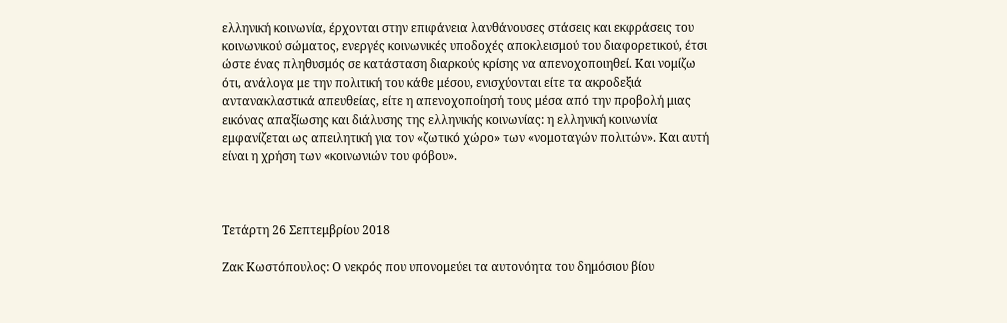ελληνική κοινωνία, έρχονται στην επιφάνεια λανθάνουσες στάσεις και εκφράσεις του κοινωνικού σώματος, ενεργές κοινωνικές υποδοχές αποκλεισμού του διαφορετικού, έτσι ώστε ένας πληθυσμός σε κατάσταση διαρκούς κρίσης να απενοχοποιηθεί. Και νομίζω ότι, ανάλογα με την πολιτική του κάθε μέσου, ενισχύονται είτε τα ακροδεξιά αντανακλαστικά απευθείας, είτε η απενοχοποίησή τους μέσα από την προβολή μιας εικόνας απαξίωσης και διάλυσης της ελληνικής κοινωνίας: η ελληνική κοινωνία εμφανίζεται ως απειλητική για τον «ζωτικό χώρο» των «νομοταγών πολιτών». Και αυτή είναι η χρήση των «κοινωνιών του φόβου».



Τετάρτη 26 Σεπτεμβρίου 2018

Ζακ Κωστόπουλος: Ο νεκρός που υπονομεύει τα αυτονόητα του δημόσιου βίου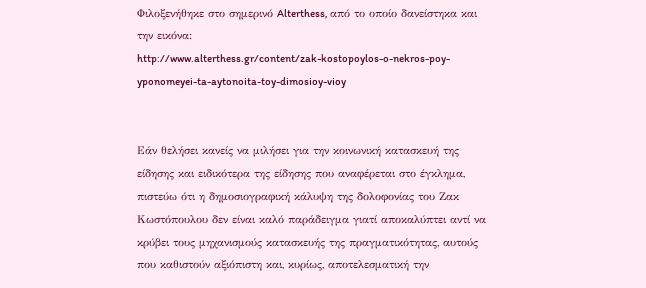Φιλοξενήθηκε στο σημερινό Alterthess, από το οποίο δανείστηκα και την εικόνα:
http://www.alterthess.gr/content/zak-kostopoylos-o-nekros-poy-yponomeyei-ta-aytonoita-toy-dimosioy-vioy


Εάν θελήσει κανείς να μιλήσει για την κοινωνική κατασκευή της είδησης και ειδικότερα της είδησης που αναφέρεται στο έγκλημα, πιστεύω ότι η δημοσιογραφική κάλυψη της δολοφονίας του Ζακ Κωστόπουλου δεν είναι καλό παράδειγμα γιατί αποκαλύπτει αντί να κρύβει τους μηχανισμούς κατασκευής της πραγματικότητας, αυτούς που καθιστούν αξιόπιστη και, κυρίως, αποτελεσματική την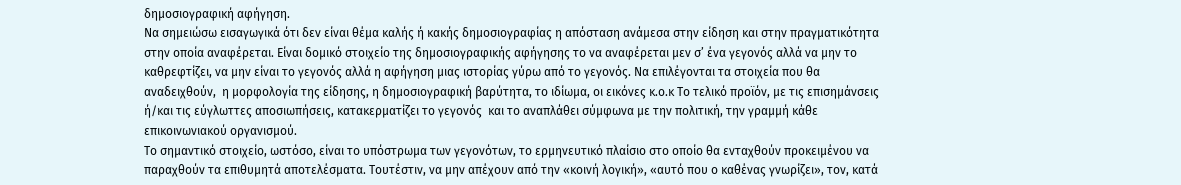δημοσιογραφική αφήγηση.
Να σημειώσω εισαγωγικά ότι δεν είναι θέμα καλής ή κακής δημοσιογραφίας η απόσταση ανάμεσα στην είδηση και στην πραγματικότητα στην οποία αναφέρεται. Είναι δομικό στοιχείο της δημοσιογραφικής αφήγησης το να αναφέρεται μεν σ’ ένα γεγονός αλλά να μην το καθρεφτίζει, να μην είναι το γεγονός αλλά η αφήγηση μιας ιστορίας γύρω από το γεγονός. Να επιλέγονται τα στοιχεία που θα αναδειχθούν,  η μορφολογία της είδησης, η δημοσιογραφική βαρύτητα, το ιδίωμα, οι εικόνες κ.ο.κ Το τελικό προϊόν, με τις επισημάνσεις ή/και τις εύγλωττες αποσιωπήσεις, κατακερματίζει το γεγονός  και το αναπλάθει σύμφωνα με την πολιτική, την γραμμή κάθε επικοινωνιακού οργανισμού.
Το σημαντικό στοιχείο, ωστόσο, είναι το υπόστρωμα των γεγονότων, το ερμηνευτικό πλαίσιο στο οποίο θα ενταχθούν προκειμένου να παραχθούν τα επιθυμητά αποτελέσματα. Τουτέστιν, να μην απέχουν από την «κοινή λογική», «αυτό που ο καθένας γνωρίζει», τον, κατά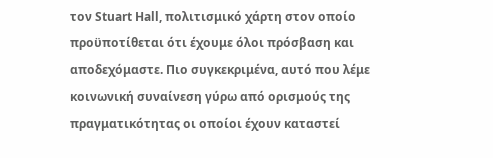τον Stuart Hall, πολιτισμικό χάρτη στον οποίο προϋποτίθεται ότι έχουμε όλοι πρόσβαση και αποδεχόμαστε. Πιο συγκεκριμένα, αυτό που λέμε κοινωνική συναίνεση γύρω από ορισμούς της πραγματικότητας οι οποίοι έχουν καταστεί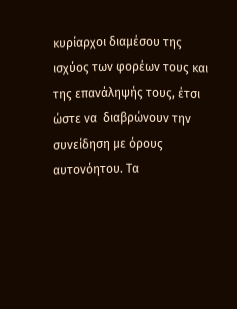κυρίαρχοι διαμέσου της ισχύος των φορέων τους και της επανάληψής τους, έτσι ώστε να  διαβρώνουν την συνείδηση με όρους αυτονόητου. Τα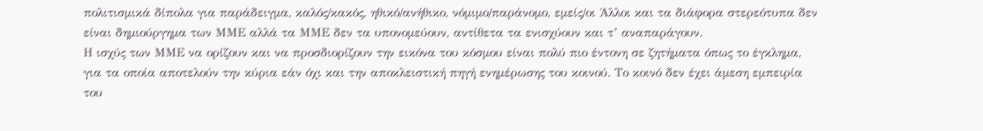πολιτισμικά δίπολα για παράδειγμα, καλός/κακός, ηθικό/ανήθικο, νόμιμο/παράνομο, εμείς/οι Άλλοι και τα διάφορα στερεότυπα δεν είναι δημιούργημα των ΜΜΕ αλλά τα ΜΜΕ δεν τα υπονομεύουν, αντίθετα τα ενισχύουν και τ’ αναπαράγουν.
Η ισχύς των ΜΜΕ να ορίζουν και να προσδιορίζουν την εικόνα του κόσμου είναι πολύ πιο έντονη σε ζητήματα όπως το έγκλημα, για τα οποία αποτελούν την κύρια εάν όχι και την αποκλειστική πηγή ενημέρωσης του κοινού. Το κοινό δεν έχει άμεση εμπειρία του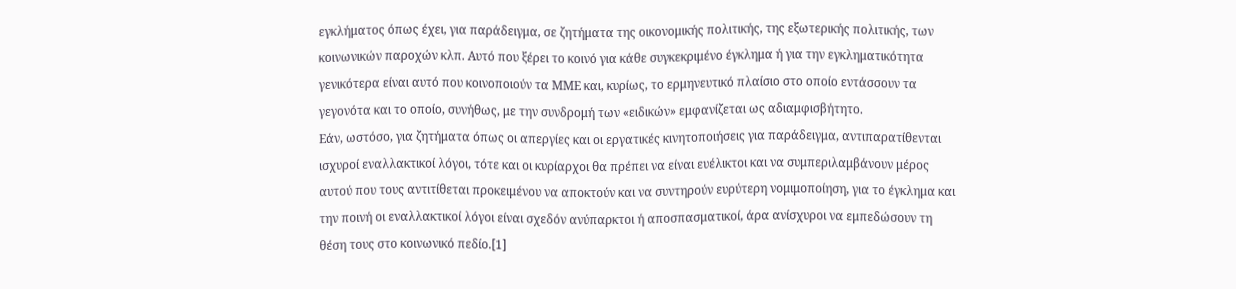εγκλήματος όπως έχει, για παράδειγμα, σε ζητήματα της οικονομικής πολιτικής, της εξωτερικής πολιτικής, των κοινωνικών παροχών κλπ. Αυτό που ξέρει το κοινό για κάθε συγκεκριμένο έγκλημα ή για την εγκληματικότητα γενικότερα είναι αυτό που κοινοποιούν τα ΜΜΕ και, κυρίως, το ερμηνευτικό πλαίσιο στο οποίο εντάσσουν τα γεγονότα και το οποίο, συνήθως, με την συνδρομή των «ειδικών» εμφανίζεται ως αδιαμφισβήτητο.
Εάν, ωστόσο, για ζητήματα όπως οι απεργίες και οι εργατικές κινητοποιήσεις για παράδειγμα, αντιπαρατίθενται ισχυροί εναλλακτικοί λόγοι, τότε και οι κυρίαρχοι θα πρέπει να είναι ευέλικτοι και να συμπεριλαμβάνουν μέρος αυτού που τους αντιτίθεται προκειμένου να αποκτούν και να συντηρούν ευρύτερη νομιμοποίηση, για το έγκλημα και την ποινή οι εναλλακτικοί λόγοι είναι σχεδόν ανύπαρκτοι ή αποσπασματικοί, άρα ανίσχυροι να εμπεδώσουν τη θέση τους στο κοινωνικό πεδίο.[1]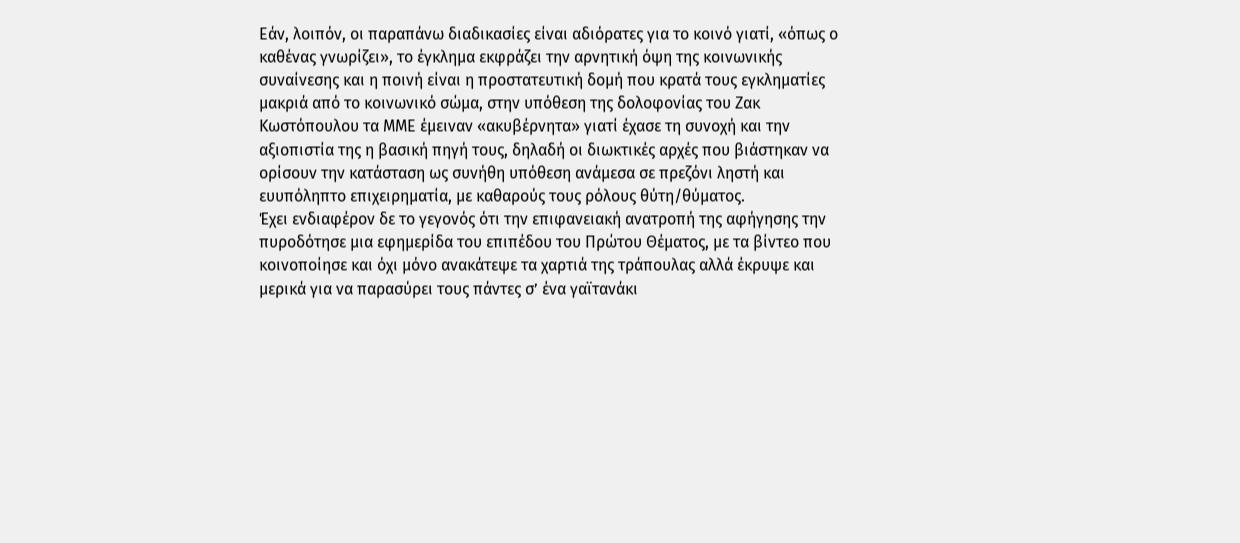Εάν, λοιπόν, οι παραπάνω διαδικασίες είναι αδιόρατες για το κοινό γιατί, «όπως ο καθένας γνωρίζει», το έγκλημα εκφράζει την αρνητική όψη της κοινωνικής συναίνεσης και η ποινή είναι η προστατευτική δομή που κρατά τους εγκληματίες μακριά από το κοινωνικό σώμα, στην υπόθεση της δολοφονίας του Ζακ Κωστόπουλου τα ΜΜΕ έμειναν «ακυβέρνητα» γιατί έχασε τη συνοχή και την αξιοπιστία της η βασική πηγή τους, δηλαδή οι διωκτικές αρχές που βιάστηκαν να ορίσουν την κατάσταση ως συνήθη υπόθεση ανάμεσα σε πρεζόνι ληστή και ευυπόληπτο επιχειρηματία, με καθαρούς τους ρόλους θύτη/θύματος.
Έχει ενδιαφέρον δε το γεγονός ότι την επιφανειακή ανατροπή της αφήγησης την πυροδότησε μια εφημερίδα του επιπέδου του Πρώτου Θέματος, με τα βίντεο που κοινοποίησε και όχι μόνο ανακάτεψε τα χαρτιά της τράπουλας αλλά έκρυψε και μερικά για να παρασύρει τους πάντες σ’ ένα γαϊτανάκι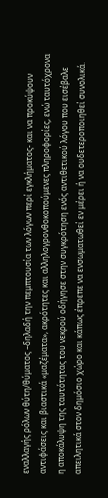εναλλαγής ρόλων θύτη/θύματος –δηλαδή την πεμπτουσία των λόγων περί εγκλήματος- και να προκύψουν αντιφάσεις και βιαστικά «μαζέματα», ακρότητες και αλληλογρονθοκοπούμενες πληροφορίες, ενώ ταυτόχρονα η αποκάλυψη της ταυτότητας του νεκρού οδήγησε στην συγκρότηση ενός αντιθετικού λόγου που εισέβαλε απειλητικά στον δημόσιο χώρο και κάπως έπρεπε να ενσωματωθεί εν μέρει ή να ουδετεροποιηθεί συνολικά.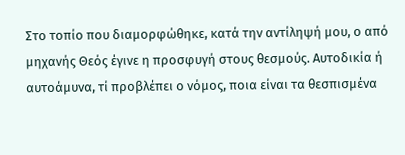Στο τοπίο που διαμορφώθηκε, κατά την αντίληψή μου, ο από μηχανής Θεός έγινε η προσφυγή στους θεσμούς. Αυτοδικία ή αυτοάμυνα, τί προβλέπει ο νόμος, ποια είναι τα θεσπισμένα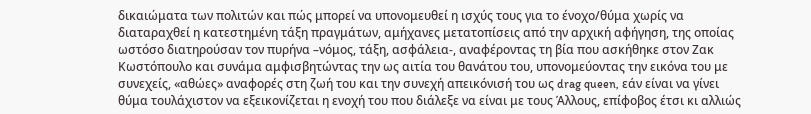δικαιώματα των πολιτών και πώς μπορεί να υπονομευθεί η ισχύς τους για το ένοχο/θύμα χωρίς να διαταραχθεί η κατεστημένη τάξη πραγμάτων, αμήχανες μετατοπίσεις από την αρχική αφήγηση, της οποίας ωστόσο διατηρούσαν τον πυρήνα –νόμος, τάξη, ασφάλεια-, αναφέροντας τη βία που ασκήθηκε στον Ζακ Κωστόπουλο και συνάμα αμφισβητώντας την ως αιτία του θανάτου του, υπονομεύοντας την εικόνα του με συνεχείς, «αθώες» αναφορές στη ζωή του και την συνεχή απεικόνισή του ως drag queen, εάν είναι να γίνει θύμα τουλάχιστον να εξεικονίζεται η ενοχή του που διάλεξε να είναι με τους Άλλους, επίφοβος έτσι κι αλλιώς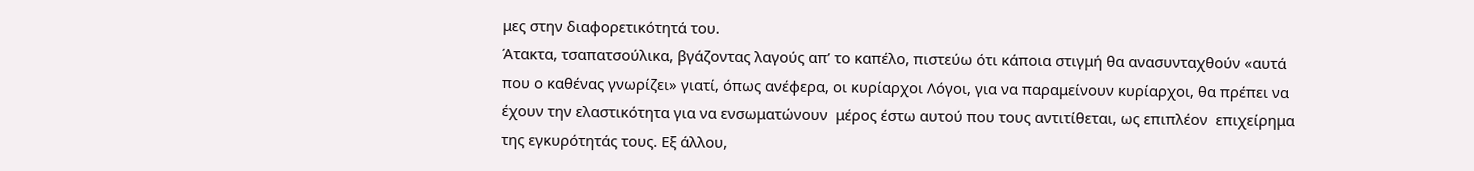μες στην διαφορετικότητά του.
Άτακτα, τσαπατσούλικα, βγάζοντας λαγούς απ’ το καπέλο, πιστεύω ότι κάποια στιγμή θα ανασυνταχθούν «αυτά που ο καθένας γνωρίζει» γιατί, όπως ανέφερα, οι κυρίαρχοι Λόγοι, για να παραμείνουν κυρίαρχοι, θα πρέπει να έχουν την ελαστικότητα για να ενσωματώνουν  μέρος έστω αυτού που τους αντιτίθεται, ως επιπλέον  επιχείρημα της εγκυρότητάς τους. Εξ άλλου,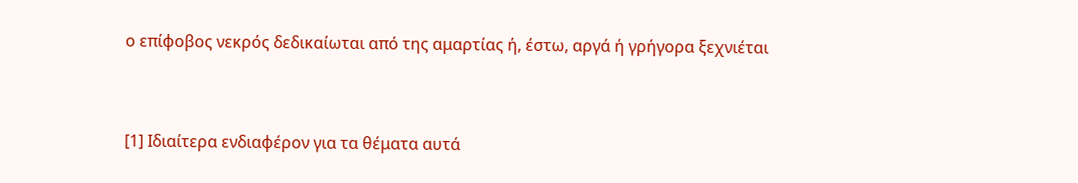ο επίφοβος νεκρός δεδικαίωται από της αμαρτίας ή, έστω, αργά ή γρήγορα ξεχνιέται


[1] Ιδιαίτερα ενδιαφέρον για τα θέματα αυτά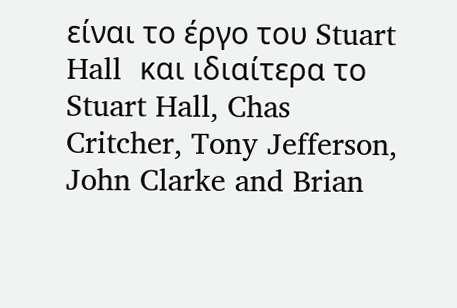είναι το έργο του Stuart Hall  και ιδιαίτερα το Stuart Hall, Chas Critcher, Tony Jefferson, John Clarke and Brian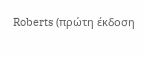Roberts (πρώτη έκδοση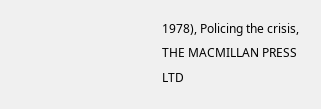1978), Policing the crisis, THE MACMILLAN PRESS LTD